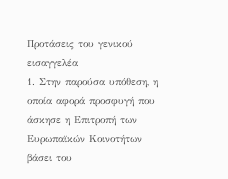Προτάσεις του γενικού εισαγγελέα
1. Στην παρούσα υπόθεση, η οποία αφορά προσφυγή που άσκησε η Επιτροπή των Ευρωπαϊκών Κοινοτήτων βάσει του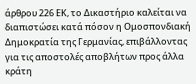άρθρου 226 ΕΚ, το Δικαστήριο καλείται να διαπιστώσει κατά πόσον η Ομοσπονδιακή Δημοκρατία της Γερμανίας, επιβάλλοντας για τις αποστολές αποβλήτων προς άλλα κράτη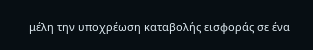μέλη την υποχρέωση καταβολής εισφοράς σε ένα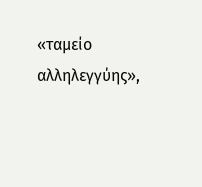«ταμείο αλληλεγγύης»,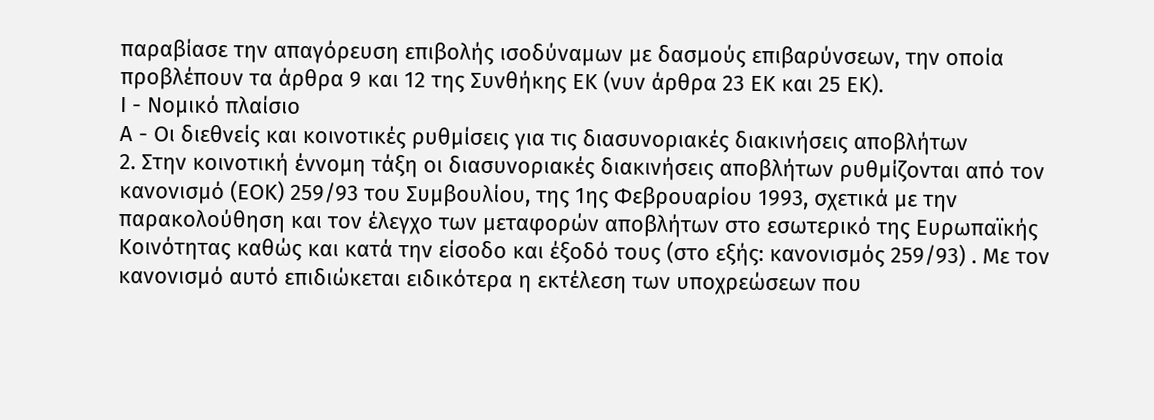παραβίασε την απαγόρευση επιβολής ισοδύναμων με δασμούς επιβαρύνσεων, την οποία προβλέπουν τα άρθρα 9 και 12 της Συνθήκης ΕΚ (νυν άρθρα 23 ΕΚ και 25 ΕΚ).
Ι - Νομικό πλαίσιο
Α - Οι διεθνείς και κοινοτικές ρυθμίσεις για τις διασυνοριακές διακινήσεις αποβλήτων
2. Στην κοινοτική έννομη τάξη οι διασυνοριακές διακινήσεις αποβλήτων ρυθμίζονται από τον κανονισμό (ΕΟΚ) 259/93 του Συμβουλίου, της 1ης Φεβρουαρίου 1993, σχετικά με την παρακολούθηση και τον έλεγχο των μεταφορών αποβλήτων στο εσωτερικό της Ευρωπαϊκής Κοινότητας καθώς και κατά την είσοδο και έξοδό τους (στο εξής: κανονισμός 259/93) . Με τον κανονισμό αυτό επιδιώκεται ειδικότερα η εκτέλεση των υποχρεώσεων που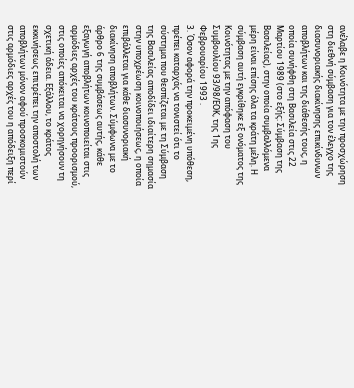ανέλαβε η Κοινότητα με την προσχώρηση στη διεθνή σύμβαση για τον έλεγχο της διασυνοριακής διακίνησης επικίνδυνων αποβλήτων και της διάθεσής τους, η οποία συνήφθη στη Βασιλεία στις 22 Μαρτίου 1989 (στο εξής: Σύμβαση της Βασιλείας), στην οποία συμβαλλόμενα μέρη είναι επίσης όλα τα κράτη μέλη. Η σύμβαση αυτή εγκρίθηκε εξ ονόματος της Κοινότητας με την απόφαση του Συμβουλίου 93/98/ΕΟΚ, της 1ης Φεβρουαρίου 1993 .
3. Όσον αφορά την προκειμένη υπόθεση, πρέπει καταρχάς να τονιστεί ότι το σύστημα που θεσπίζεται με τη Σύμβαση της Βασιλείας αποδίδει ιδιαίτερη σημασία στην υποχρέωση κοινοποιήσεως, η οποία επιβάλλεται για κάθε διασυνοριακή διακίνηση αποβλήτων. Σύμφωνα με το άρθρο 6 της συμβάσεως αυτής, κάθε εξαγωγή αποβλήτων κοινοποιείται στις αρμόδιες αρχές του κράτους προορισμού, στις οποίες απόκειται να χορηγήσουν τη σχετική άδεια. Εξάλλου, το κράτος εκκινήσεως επιτρέπει την αποστολή των αποβλήτων μόνον αφού προσκομιστούν στις αρμόδιες αρχές του η απόδειξη περί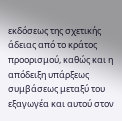εκδόσεως της σχετικής άδειας από το κράτος προορισμού, καθώς και η απόδειξη υπάρξεως συμβάσεως μεταξύ του εξαγωγέα και αυτού στον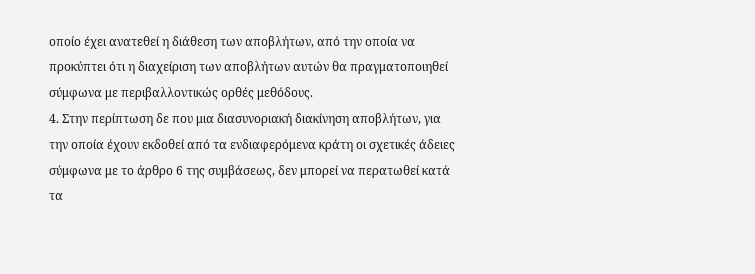οποίο έχει ανατεθεί η διάθεση των αποβλήτων, από την οποία να προκύπτει ότι η διαχείριση των αποβλήτων αυτών θα πραγματοποιηθεί σύμφωνα με περιβαλλοντικώς ορθές μεθόδους.
4. Στην περίπτωση δε που μια διασυνοριακή διακίνηση αποβλήτων, για την οποία έχουν εκδοθεί από τα ενδιαφερόμενα κράτη οι σχετικές άδειες σύμφωνα με το άρθρο 6 της συμβάσεως, δεν μπορεί να περατωθεί κατά τα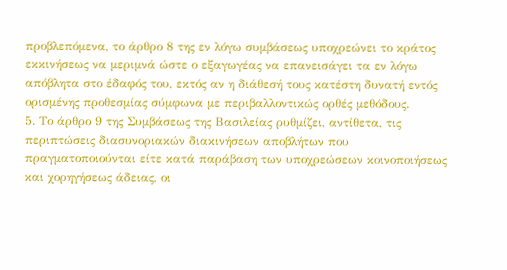προβλεπόμενα, το άρθρο 8 της εν λόγω συμβάσεως υποχρεώνει το κράτος εκκινήσεως να μεριμνά ώστε ο εξαγωγέας να επανεισάγει τα εν λόγω απόβλητα στο έδαφός του, εκτός αν η διάθεσή τους κατέστη δυνατή εντός ορισμένης προθεσμίας σύμφωνα με περιβαλλοντικώς ορθές μεθόδους.
5. Το άρθρο 9 της Συμβάσεως της Βασιλείας ρυθμίζει, αντίθετα, τις περιπτώσεις διασυνοριακών διακινήσεων αποβλήτων που πραγματοποιούνται είτε κατά παράβαση των υποχρεώσεων κοινοποιήσεως και χορηγήσεως άδειας, οι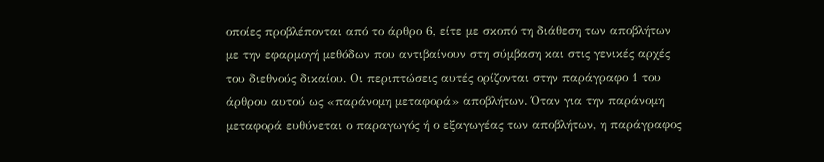οποίες προβλέπονται από το άρθρο 6, είτε με σκοπό τη διάθεση των αποβλήτων με την εφαρμογή μεθόδων που αντιβαίνουν στη σύμβαση και στις γενικές αρχές του διεθνούς δικαίου. Οι περιπτώσεις αυτές ορίζονται στην παράγραφο 1 του άρθρου αυτού ως «παράνομη μεταφορά» αποβλήτων. Όταν για την παράνομη μεταφορά ευθύνεται ο παραγωγός ή ο εξαγωγέας των αποβλήτων, η παράγραφος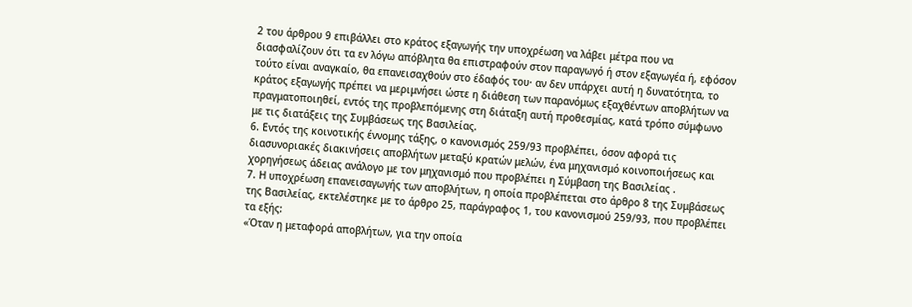2 του άρθρου 9 επιβάλλει στο κράτος εξαγωγής την υποχρέωση να λάβει μέτρα που να διασφαλίζουν ότι τα εν λόγω απόβλητα θα επιστραφούν στον παραγωγό ή στον εξαγωγέα ή, εφόσον τούτο είναι αναγκαίο, θα επανεισαχθούν στο έδαφός του· αν δεν υπάρχει αυτή η δυνατότητα, το κράτος εξαγωγής πρέπει να μεριμνήσει ώστε η διάθεση των παρανόμως εξαχθέντων αποβλήτων να πραγματοποιηθεί, εντός της προβλεπόμενης στη διάταξη αυτή προθεσμίας, κατά τρόπο σύμφωνο με τις διατάξεις της Συμβάσεως της Βασιλείας.
6. Εντός της κοινοτικής έννομης τάξης, ο κανονισμός 259/93 προβλέπει, όσον αφορά τις διασυνοριακές διακινήσεις αποβλήτων μεταξύ κρατών μελών, ένα μηχανισμό κοινοποιήσεως και χορηγήσεως άδειας ανάλογο με τον μηχανισμό που προβλέπει η Σύμβαση της Βασιλείας .
7. Η υποχρέωση επανεισαγωγής των αποβλήτων, η οποία προβλέπεται στο άρθρο 8 της Συμβάσεως της Βασιλείας, εκτελέστηκε με το άρθρο 25, παράγραφος 1, του κανονισμού 259/93, που προβλέπει τα εξής:
«Όταν η μεταφορά αποβλήτων, για την οποία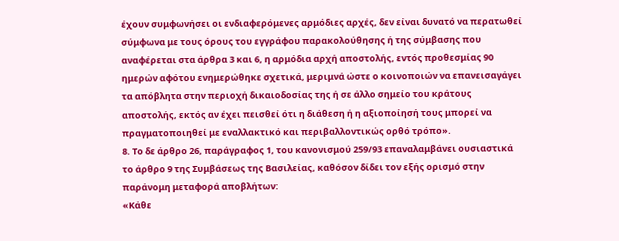έχουν συμφωνήσει οι ενδιαφερόμενες αρμόδιες αρχές, δεν είναι δυνατό να περατωθεί σύμφωνα με τους όρους του εγγράφου παρακολούθησης ή της σύμβασης που αναφέρεται στα άρθρα 3 και 6, η αρμόδια αρχή αποστολής, εντός προθεσμίας 90 ημερών αφότου ενημερώθηκε σχετικά, μεριμνά ώστε ο κοινοποιών να επανεισαγάγει τα απόβλητα στην περιοχή δικαιοδοσίας της ή σε άλλο σημείο του κράτους αποστολής, εκτός αν έχει πεισθεί ότι η διάθεση ή η αξιοποίησή τους μπορεί να πραγματοποιηθεί με εναλλακτικό και περιβαλλοντικώς ορθό τρόπο».
8. Το δε άρθρο 26, παράγραφος 1, του κανονισμού 259/93 επαναλαμβάνει ουσιαστικά το άρθρο 9 της Συμβάσεως της Βασιλείας, καθόσον δίδει τον εξής ορισμό στην παράνομη μεταφορά αποβλήτων:
«Κάθε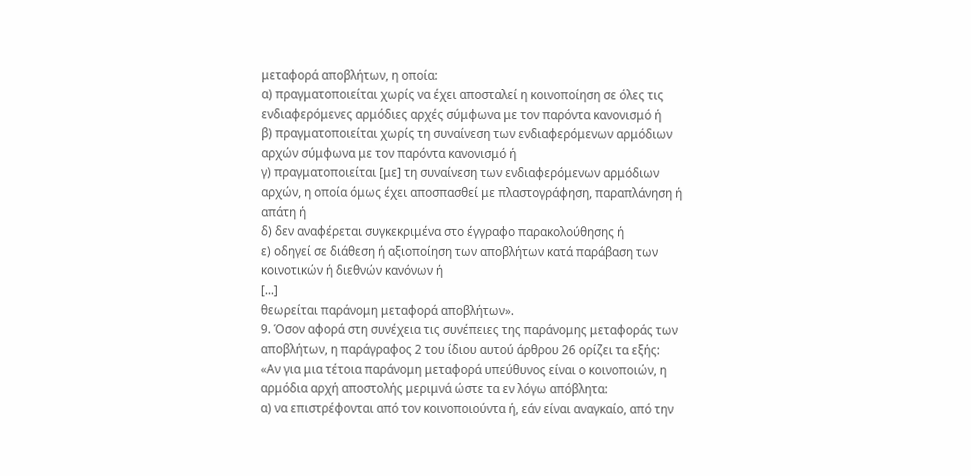μεταφορά αποβλήτων, η οποία:
α) πραγματοποιείται χωρίς να έχει αποσταλεί η κοινοποίηση σε όλες τις ενδιαφερόμενες αρμόδιες αρχές σύμφωνα με τον παρόντα κανονισμό ή
β) πραγματοποιείται χωρίς τη συναίνεση των ενδιαφερόμενων αρμόδιων αρχών σύμφωνα με τον παρόντα κανονισμό ή
γ) πραγματοποιείται [με] τη συναίνεση των ενδιαφερόμενων αρμόδιων αρχών, η οποία όμως έχει αποσπασθεί με πλαστογράφηση, παραπλάνηση ή απάτη ή
δ) δεν αναφέρεται συγκεκριμένα στο έγγραφο παρακολούθησης ή
ε) οδηγεί σε διάθεση ή αξιοποίηση των αποβλήτων κατά παράβαση των κοινοτικών ή διεθνών κανόνων ή
[...]
θεωρείται παράνομη μεταφορά αποβλήτων».
9. Όσον αφορά στη συνέχεια τις συνέπειες της παράνομης μεταφοράς των αποβλήτων, η παράγραφος 2 του ίδιου αυτού άρθρου 26 ορίζει τα εξής:
«Αν για μια τέτοια παράνομη μεταφορά υπεύθυνος είναι ο κοινοποιών, η αρμόδια αρχή αποστολής μεριμνά ώστε τα εν λόγω απόβλητα:
α) να επιστρέφονται από τον κοινοποιούντα ή, εάν είναι αναγκαίο, από την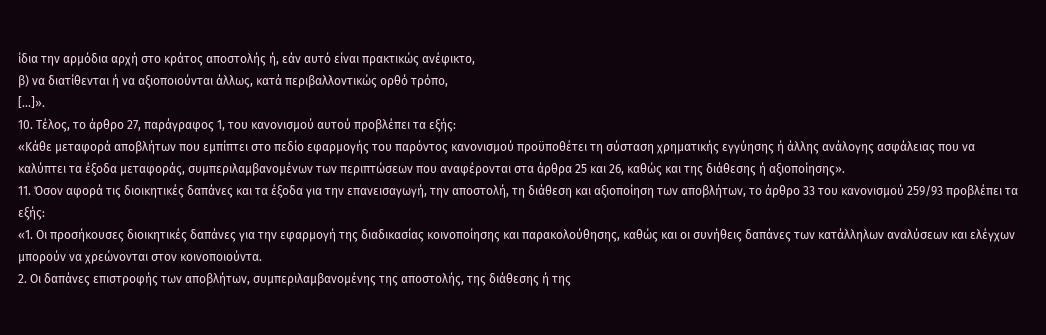ίδια την αρμόδια αρχή στο κράτος αποστολής ή, εάν αυτό είναι πρακτικώς ανέφικτο,
β) να διατίθενται ή να αξιοποιούνται άλλως, κατά περιβαλλοντικώς ορθό τρόπο,
[...]».
10. Τέλος, το άρθρο 27, παράγραφος 1, του κανονισμού αυτού προβλέπει τα εξής:
«Κάθε μεταφορά αποβλήτων που εμπίπτει στο πεδίο εφαρμογής του παρόντος κανονισμού προϋποθέτει τη σύσταση χρηματικής εγγύησης ή άλλης ανάλογης ασφάλειας που να καλύπτει τα έξοδα μεταφοράς, συμπεριλαμβανομένων των περιπτώσεων που αναφέρονται στα άρθρα 25 και 26, καθώς και της διάθεσης ή αξιοποίησης».
11. Όσον αφορά τις διοικητικές δαπάνες και τα έξοδα για την επανεισαγωγή, την αποστολή, τη διάθεση και αξιοποίηση των αποβλήτων, το άρθρο 33 του κανονισμού 259/93 προβλέπει τα εξής:
«1. Οι προσήκουσες διοικητικές δαπάνες για την εφαρμογή της διαδικασίας κοινοποίησης και παρακολούθησης, καθώς και οι συνήθεις δαπάνες των κατάλληλων αναλύσεων και ελέγχων μπορούν να χρεώνονται στον κοινοποιούντα.
2. Οι δαπάνες επιστροφής των αποβλήτων, συμπεριλαμβανομένης της αποστολής, της διάθεσης ή της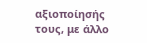αξιοποίησής τους, με άλλο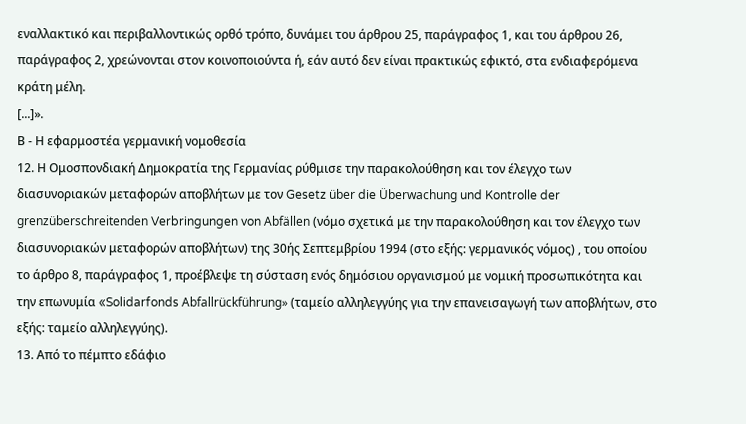εναλλακτικό και περιβαλλοντικώς ορθό τρόπο, δυνάμει του άρθρου 25, παράγραφος 1, και του άρθρου 26, παράγραφος 2, χρεώνονται στον κοινοποιούντα ή, εάν αυτό δεν είναι πρακτικώς εφικτό, στα ενδιαφερόμενα κράτη μέλη.
[...]».
Β - Η εφαρμοστέα γερμανική νομοθεσία
12. Η Ομοσπονδιακή Δημοκρατία της Γερμανίας ρύθμισε την παρακολούθηση και τον έλεγχο των διασυνοριακών μεταφορών αποβλήτων με τον Gesetz über die Überwachung und Kontrolle der grenzüberschreitenden Verbringungen von Abfällen (νόμο σχετικά με την παρακολούθηση και τον έλεγχο των διασυνοριακών μεταφορών αποβλήτων) της 30ής Σεπτεμβρίου 1994 (στο εξής: γερμανικός νόμος) , του οποίου το άρθρο 8, παράγραφος 1, προέβλεψε τη σύσταση ενός δημόσιου οργανισμού με νομική προσωπικότητα και την επωνυμία «Solidarfonds Abfallrückführung» (ταμείο αλληλεγγύης για την επανεισαγωγή των αποβλήτων, στο εξής: ταμείο αλληλεγγύης).
13. Από το πέμπτο εδάφιο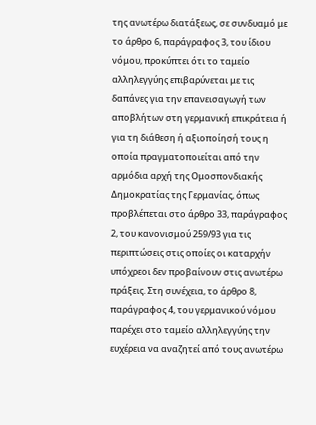της ανωτέρω διατάξεως, σε συνδυαμό με το άρθρο 6, παράγραφος 3, του ίδιου νόμου, προκύπτει ότι το ταμείο αλληλεγγύης επιβαρύνεται με τις δαπάνες για την επανεισαγωγή των αποβλήτων στη γερμανική επικράτεια ή για τη διάθεση ή αξιοποίησή τους η οποία πραγματοποιείται από την αρμόδια αρχή της Ομοσπονδιακής Δημοκρατίας της Γερμανίας, όπως προβλέπεται στο άρθρο 33, παράγραφος 2, του κανονισμού 259/93 για τις περιπτώσεις στις οποίες οι καταρχήν υπόχρεοι δεν προβαίνουν στις ανωτέρω πράξεις. Στη συνέχεια, το άρθρο 8, παράγραφος 4, του γερμανικού νόμου παρέχει στο ταμείο αλληλεγγύης την ευχέρεια να αναζητεί από τους ανωτέρω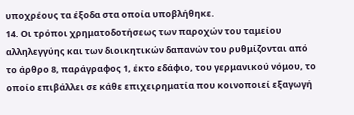υποχρέους τα έξοδα στα οποία υποβλήθηκε.
14. Οι τρόποι χρηματοδοτήσεως των παροχών του ταμείου αλληλεγγύης και των διοικητικών δαπανών του ρυθμίζονται από το άρθρο 8, παράγραφος 1, έκτο εδάφιο, του γερμανικού νόμου, το οποίο επιβάλλει σε κάθε επιχειρηματία που κοινοποιεί εξαγωγή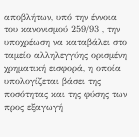αποβλήτων, υπό την έννοια του κανονισμού 259/93 , την υποχρέωση να καταβάλει στο ταμείο αλληλεγγύης ορισμένη χρηματική εισφορά, η οποία υπολογίζεται βάσει της ποσότητας και της φύσης των προς εξαγωγή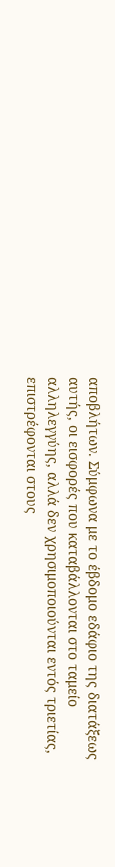αποβλήτων. Σύμφωνα με το έβδομο εδάφιο της διατάξεως αυτής, οι εισφορές που καταβάλλονται στο ταμείο αλληλεγγύης, αλλά δεν χρησιμοποιούνται εντός τριετίας, επιστρέφονται στους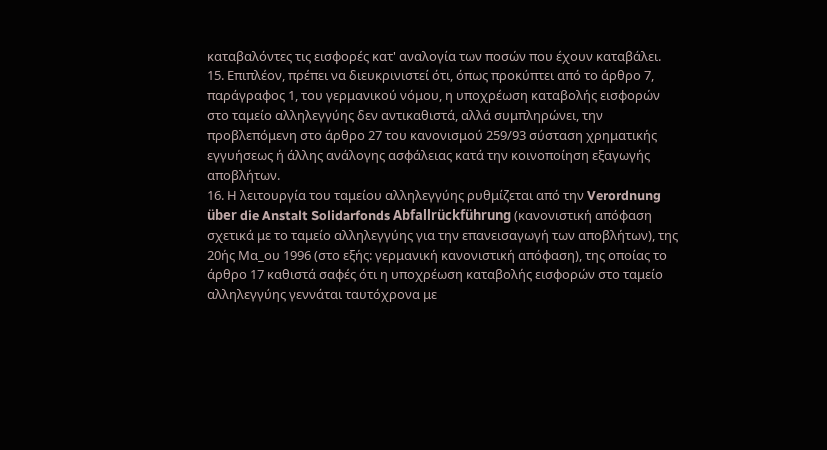καταβαλόντες τις εισφορές κατ' αναλογία των ποσών που έχουν καταβάλει.
15. Επιπλέον, πρέπει να διευκρινιστεί ότι, όπως προκύπτει από το άρθρο 7, παράγραφος 1, του γερμανικού νόμου, η υποχρέωση καταβολής εισφορών στο ταμείο αλληλεγγύης δεν αντικαθιστά, αλλά συμπληρώνει, την προβλεπόμενη στο άρθρο 27 του κανονισμού 259/93 σύσταση χρηματικής εγγυήσεως ή άλλης ανάλογης ασφάλειας κατά την κοινοποίηση εξαγωγής αποβλήτων.
16. Η λειτουργία του ταμείου αλληλεγγύης ρυθμίζεται από την Verordnung über die Anstalt Solidarfonds Abfallrückführung (κανονιστική απόφαση σχετικά με το ταμείο αλληλεγγύης για την επανεισαγωγή των αποβλήτων), της 20ής Μα_ου 1996 (στο εξής: γερμανική κανονιστική απόφαση), της οποίας το άρθρο 17 καθιστά σαφές ότι η υποχρέωση καταβολής εισφορών στο ταμείο αλληλεγγύης γεννάται ταυτόχρονα με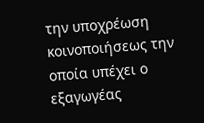την υποχρέωση κοινοποιήσεως την οποία υπέχει ο εξαγωγέας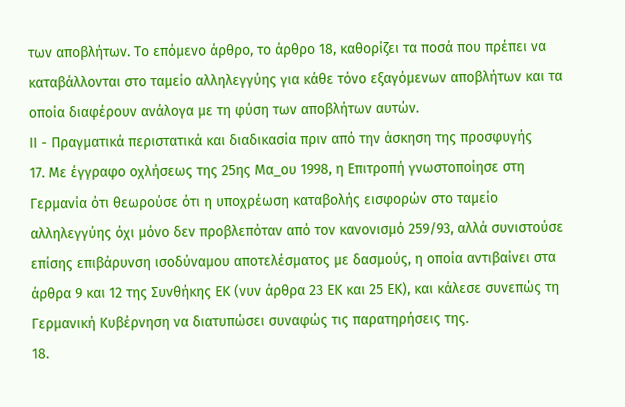των αποβλήτων. Το επόμενο άρθρο, το άρθρο 18, καθορίζει τα ποσά που πρέπει να καταβάλλονται στο ταμείο αλληλεγγύης για κάθε τόνο εξαγόμενων αποβλήτων και τα οποία διαφέρουν ανάλογα με τη φύση των αποβλήτων αυτών.
ΙΙ - Πραγματικά περιστατικά και διαδικασία πριν από την άσκηση της προσφυγής
17. Με έγγραφο οχλήσεως της 25ης Μα_ου 1998, η Επιτροπή γνωστοποίησε στη Γερμανία ότι θεωρούσε ότι η υποχρέωση καταβολής εισφορών στο ταμείο αλληλεγγύης όχι μόνο δεν προβλεπόταν από τον κανονισμό 259/93, αλλά συνιστούσε επίσης επιβάρυνση ισοδύναμου αποτελέσματος με δασμούς, η οποία αντιβαίνει στα άρθρα 9 και 12 της Συνθήκης ΕΚ (νυν άρθρα 23 ΕΚ και 25 ΕΚ), και κάλεσε συνεπώς τη Γερμανική Κυβέρνηση να διατυπώσει συναφώς τις παρατηρήσεις της.
18.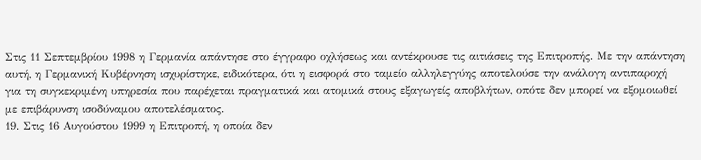Στις 11 Σεπτεμβρίου 1998 η Γερμανία απάντησε στο έγγραφο οχλήσεως και αντέκρουσε τις αιτιάσεις της Επιτροπής. Με την απάντηση αυτή, η Γερμανική Κυβέρνηση ισχυρίστηκε, ειδικότερα, ότι η εισφορά στο ταμείο αλληλεγγύης αποτελούσε την ανάλογη αντιπαροχή για τη συγκεκριμένη υπηρεσία που παρέχεται πραγματικά και ατομικά στους εξαγωγείς αποβλήτων, οπότε δεν μπορεί να εξομοιωθεί με επιβάρυνση ισοδύναμου αποτελέσματος.
19. Στις 16 Αυγούστου 1999 η Επιτροπή, η οποία δεν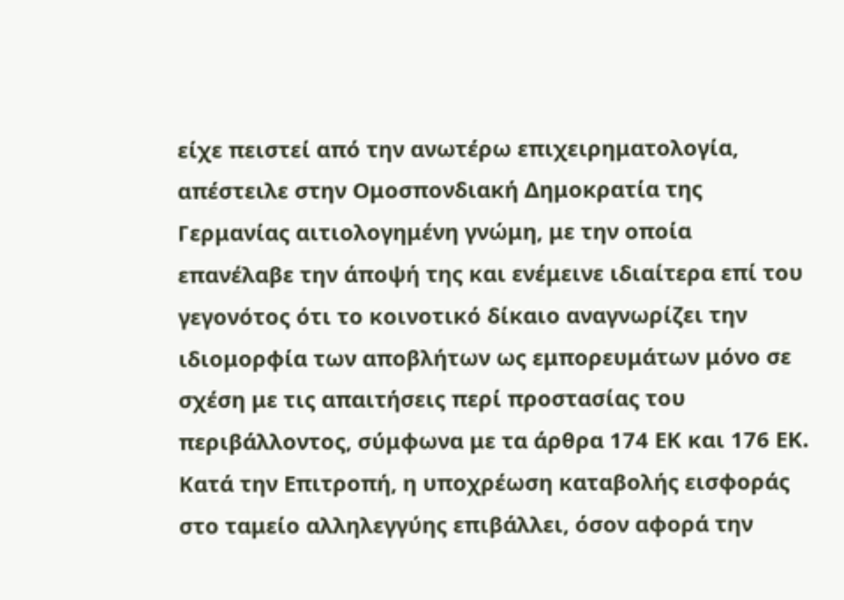είχε πειστεί από την ανωτέρω επιχειρηματολογία, απέστειλε στην Ομοσπονδιακή Δημοκρατία της Γερμανίας αιτιολογημένη γνώμη, με την οποία επανέλαβε την άποψή της και ενέμεινε ιδιαίτερα επί του γεγονότος ότι το κοινοτικό δίκαιο αναγνωρίζει την ιδιομορφία των αποβλήτων ως εμπορευμάτων μόνο σε σχέση με τις απαιτήσεις περί προστασίας του περιβάλλοντος, σύμφωνα με τα άρθρα 174 ΕΚ και 176 ΕΚ. Κατά την Επιτροπή, η υποχρέωση καταβολής εισφοράς στο ταμείο αλληλεγγύης επιβάλλει, όσον αφορά την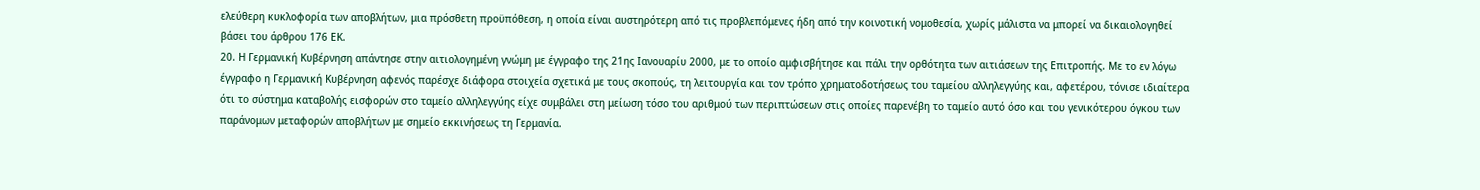ελεύθερη κυκλοφορία των αποβλήτων, μια πρόσθετη προϋπόθεση, η οποία είναι αυστηρότερη από τις προβλεπόμενες ήδη από την κοινοτική νομοθεσία, χωρίς μάλιστα να μπορεί να δικαιολογηθεί βάσει του άρθρου 176 ΕΚ.
20. Η Γερμανική Κυβέρνηση απάντησε στην αιτιολογημένη γνώμη με έγγραφο της 21ης Ιανουαρίυ 2000, με το οποίο αμφισβήτησε και πάλι την ορθότητα των αιτιάσεων της Επιτροπής. Με το εν λόγω έγγραφο η Γερμανική Κυβέρνηση αφενός παρέσχε διάφορα στοιχεία σχετικά με τους σκοπούς, τη λειτουργία και τον τρόπο χρηματοδοτήσεως του ταμείου αλληλεγγύης και, αφετέρου, τόνισε ιδιαίτερα ότι το σύστημα καταβολής εισφορών στο ταμείο αλληλεγγύης είχε συμβάλει στη μείωση τόσο του αριθμού των περιπτώσεων στις οποίες παρενέβη το ταμείο αυτό όσο και του γενικότερου όγκου των παράνομων μεταφορών αποβλήτων με σημείο εκκινήσεως τη Γερμανία.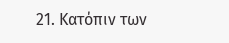21. Κατόπιν των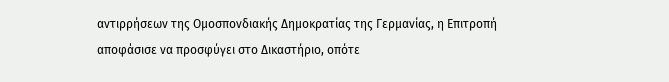αντιρρήσεων της Ομοσπονδιακής Δημοκρατίας της Γερμανίας, η Επιτροπή αποφάσισε να προσφύγει στο Δικαστήριο, οπότε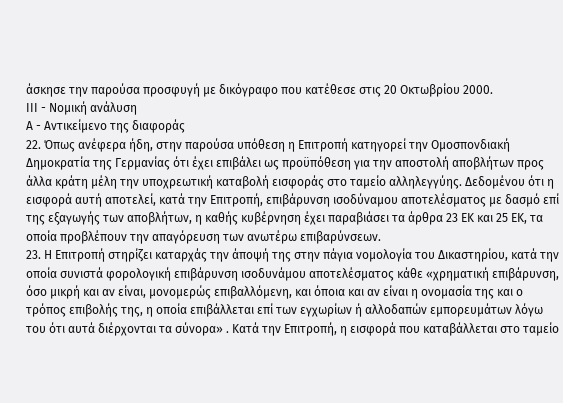άσκησε την παρούσα προσφυγή με δικόγραφο που κατέθεσε στις 20 Οκτωβρίου 2000.
ΙΙΙ - Νομική ανάλυση
Α - Αντικείμενο της διαφοράς
22. Όπως ανέφερα ήδη, στην παρούσα υπόθεση η Επιτροπή κατηγορεί την Ομοσπονδιακή Δημοκρατία της Γερμανίας ότι έχει επιβάλει ως προϋπόθεση για την αποστολή αποβλήτων προς άλλα κράτη μέλη την υποχρεωτική καταβολή εισφοράς στο ταμείο αλληλεγγύης. Δεδομένου ότι η εισφορά αυτή αποτελεί, κατά την Επιτροπή, επιβάρυνση ισοδύναμου αποτελέσματος με δασμό επί της εξαγωγής των αποβλήτων, η καθής κυβέρνηση έχει παραβιάσει τα άρθρα 23 ΕΚ και 25 ΕΚ, τα οποία προβλέπουν την απαγόρευση των ανωτέρω επιβαρύνσεων.
23. Η Επιτροπή στηρίζει καταρχάς την άποψή της στην πάγια νομολογία του Δικαστηρίου, κατά την οποία συνιστά φορολογική επιβάρυνση ισοδυνάμου αποτελέσματος κάθε «χρηματική επιβάρυνση, όσο μικρή και αν είναι, μονομερώς επιβαλλόμενη, και όποια και αν είναι η ονομασία της και ο τρόπος επιβολής της, η οποία επιβάλλεται επί των εγχωρίων ή αλλοδαπών εμπορευμάτων λόγω του ότι αυτά διέρχονται τα σύνορα» . Κατά την Επιτροπή, η εισφορά που καταβάλλεται στο ταμείο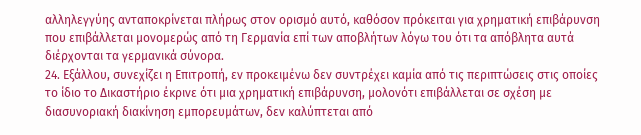αλληλεγγύης ανταποκρίνεται πλήρως στον ορισμό αυτό, καθόσον πρόκειται για χρηματική επιβάρυνση που επιβάλλεται μονομερώς από τη Γερμανία επί των αποβλήτων λόγω του ότι τα απόβλητα αυτά διέρχονται τα γερμανικά σύνορα.
24. Εξάλλου, συνεχίζει η Επιτροπή, εν προκειμένω δεν συντρέχει καμία από τις περιπτώσεις στις οποίες το ίδιο το Δικαστήριο έκρινε ότι μια χρηματική επιβάρυνση, μολονότι επιβάλλεται σε σχέση με διασυνοριακή διακίνηση εμπορευμάτων, δεν καλύπτεται από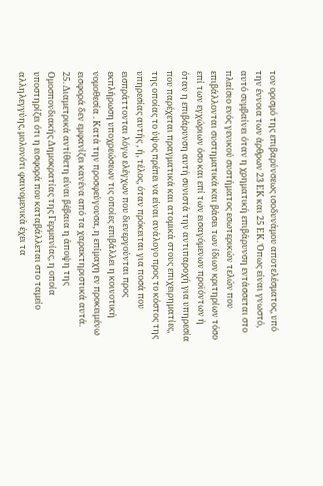τον ορισμό της επιβαρύνσεως ισοδυνάμου αποτελέσματος, υπό την έννοια των άρθρων 23 ΕΚ και 25 ΕΚ. Όπως είναι γνωστό, αυτό συμβαίνει όταν η χρηματική επιβάρυνση εντάσσεται στο πλαίσιο ενός γενικού συστήματος εσωτερικών τελών που επιβάλλονται συστηματικά και βάσει των ίδιων κριτηρίων τόσο επί των εγχώριων όσο και επί των εισαγόμενων προϊόντων ή όταν η επιβάρυνση αυτή συνιστά την αντιπαροχή για υπηρεσία που παρέχεται πραγματικά και ατομικά στους επιχειρηματίες, της οποίας το ύψος πρέπει να είναι ανάλογο προς το κόστος της υπηρεσίας αυτής , ή, τέλος, όταν πρόκειται για ποσά που εισπράττονται λόγω ελέγχων που διενεργούνται προς εκπλήρωση υποχρεώσεων τις οποίες επιβάλλει η κοινοτική νομοθεσία . Κατά την προσφεύγουσα, η επίμαχη εν προκειμένω εισφορά δεν εμφανίζει κανένα από τα χαρακτηριστικά αυτά.
25. Διαμετρικά αντίθετη είναι βέβαια η άποψη της Ομοσπονδιακής Δημοκρατίας της Γερμανίας, η οποία υποστηρίζει ότι η εισφορά που καταβάλλεται στο ταμείο αλληλεγγύης, μολονότι φαινομενικά έχει τα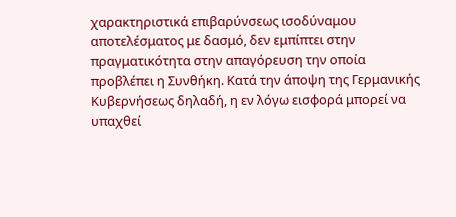χαρακτηριστικά επιβαρύνσεως ισοδύναμου αποτελέσματος με δασμό, δεν εμπίπτει στην πραγματικότητα στην απαγόρευση την οποία προβλέπει η Συνθήκη. Κατά την άποψη της Γερμανικής Κυβερνήσεως δηλαδή, η εν λόγω εισφορά μπορεί να υπαχθεί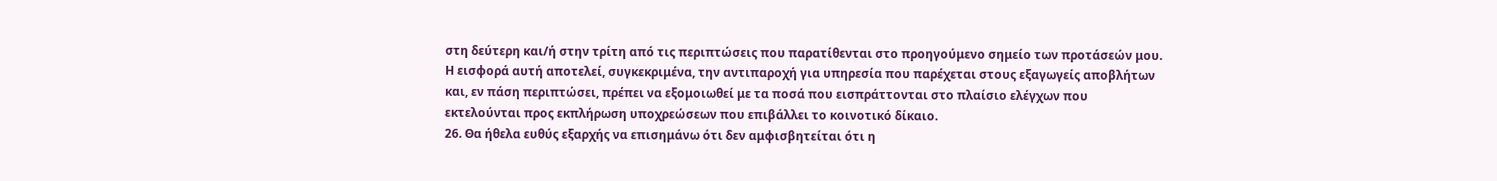στη δεύτερη και/ή στην τρίτη από τις περιπτώσεις που παρατίθενται στο προηγούμενο σημείο των προτάσεών μου. Η εισφορά αυτή αποτελεί, συγκεκριμένα, την αντιπαροχή για υπηρεσία που παρέχεται στους εξαγωγείς αποβλήτων και, εν πάση περιπτώσει, πρέπει να εξομοιωθεί με τα ποσά που εισπράττονται στο πλαίσιο ελέγχων που εκτελούνται προς εκπλήρωση υποχρεώσεων που επιβάλλει το κοινοτικό δίκαιο.
26. Θα ήθελα ευθύς εξαρχής να επισημάνω ότι δεν αμφισβητείται ότι η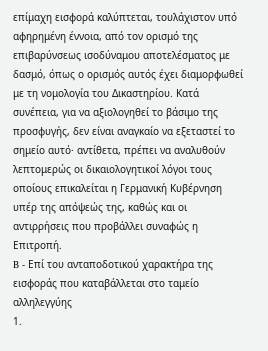επίμαχη εισφορά καλύπτεται, τουλάχιστον υπό αφηρημένη έννοια, από τον ορισμό της επιβαρύνσεως ισοδύναμου αποτελέσματος με δασμό, όπως ο ορισμός αυτός έχει διαμορφωθεί με τη νομολογία του Δικαστηρίου. Κατά συνέπεια, για να αξιολογηθεί το βάσιμο της προσφυγής, δεν είναι αναγκαίο να εξεταστεί το σημείο αυτό· αντίθετα, πρέπει να αναλυθούν λεπτομερώς οι δικαιολογητικοί λόγοι τους οποίους επικαλείται η Γερμανική Κυβέρνηση υπέρ της απόψεώς της, καθώς και οι αντιρρήσεις που προβάλλει συναφώς η Επιτροπή.
B - Επί του ανταποδοτικού χαρακτήρα της εισφοράς που καταβάλλεται στο ταμείο αλληλεγγύης
1.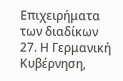Επιχειρήματα των διαδίκων
27. Η Γερμανική Κυβέρνηση,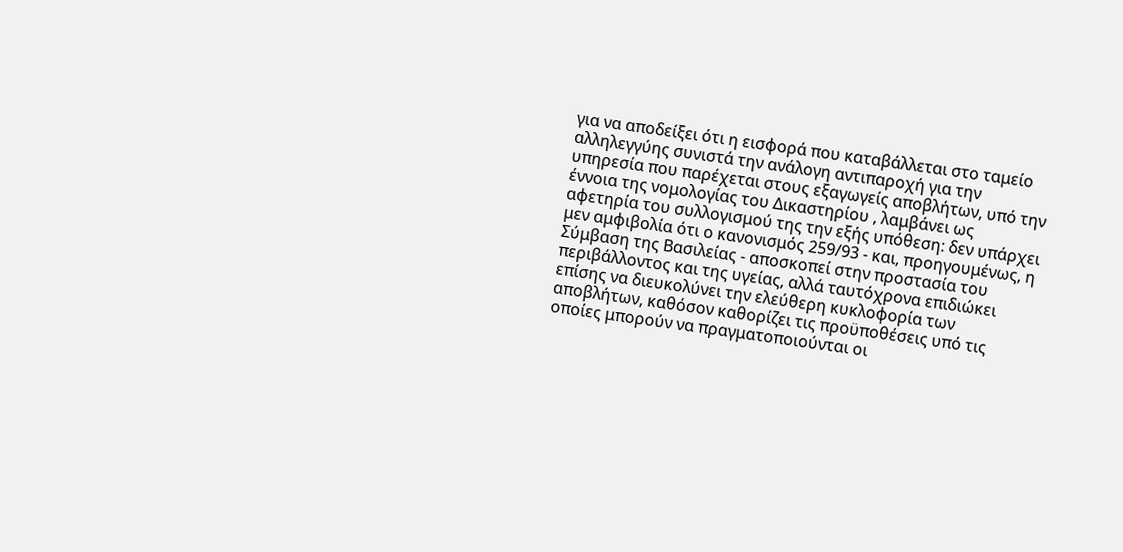για να αποδείξει ότι η εισφορά που καταβάλλεται στο ταμείο αλληλεγγύης συνιστά την ανάλογη αντιπαροχή για την υπηρεσία που παρέχεται στους εξαγωγείς αποβλήτων, υπό την έννοια της νομολογίας του Δικαστηρίου , λαμβάνει ως αφετηρία του συλλογισμού της την εξής υπόθεση: δεν υπάρχει μεν αμφιβολία ότι ο κανονισμός 259/93 - και, προηγουμένως, η Σύμβαση της Βασιλείας - αποσκοπεί στην προστασία του περιβάλλοντος και της υγείας, αλλά ταυτόχρονα επιδιώκει επίσης να διευκολύνει την ελεύθερη κυκλοφορία των αποβλήτων, καθόσον καθορίζει τις προϋποθέσεις υπό τις οποίες μπορούν να πραγματοποιούνται οι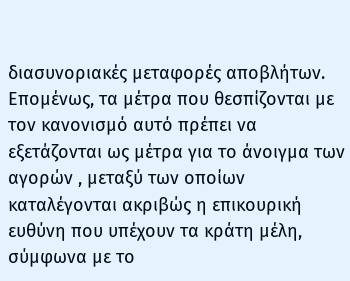διασυνοριακές μεταφορές αποβλήτων. Επομένως, τα μέτρα που θεσπίζονται με τον κανονισμό αυτό πρέπει να εξετάζονται ως μέτρα για το άνοιγμα των αγορών , μεταξύ των οποίων καταλέγονται ακριβώς η επικουρική ευθύνη που υπέχουν τα κράτη μέλη, σύμφωνα με το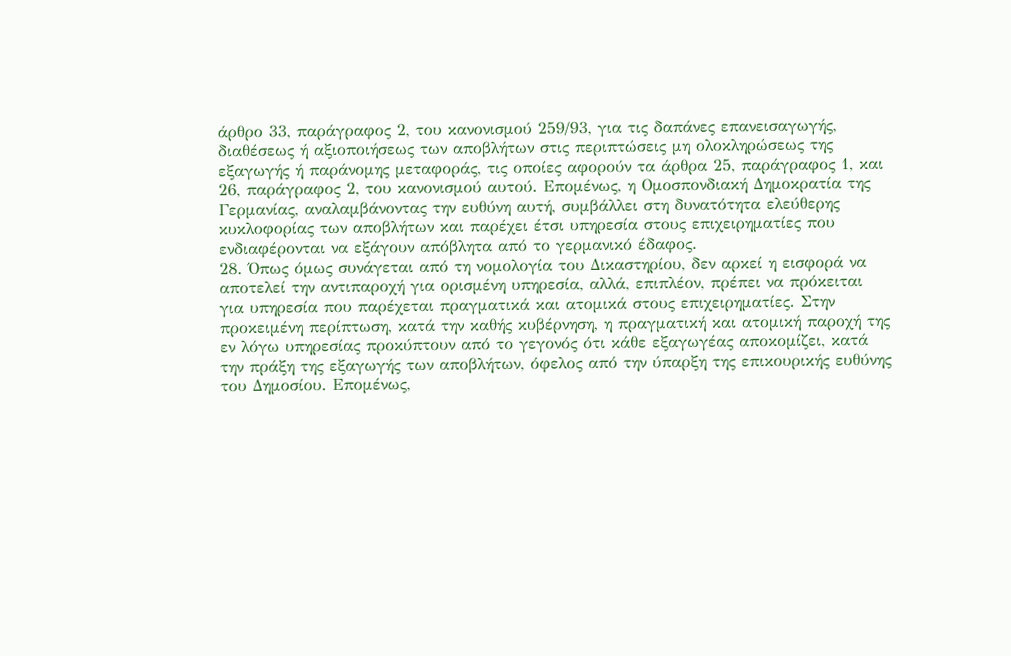άρθρο 33, παράγραφος 2, του κανονισμού 259/93, για τις δαπάνες επανεισαγωγής, διαθέσεως ή αξιοποιήσεως των αποβλήτων στις περιπτώσεις μη ολοκληρώσεως της εξαγωγής ή παράνομης μεταφοράς, τις οποίες αφορούν τα άρθρα 25, παράγραφος 1, και 26, παράγραφος 2, του κανονισμού αυτού. Επομένως, η Ομοσπονδιακή Δημοκρατία της Γερμανίας, αναλαμβάνοντας την ευθύνη αυτή, συμβάλλει στη δυνατότητα ελεύθερης κυκλοφορίας των αποβλήτων και παρέχει έτσι υπηρεσία στους επιχειρηματίες που ενδιαφέρονται να εξάγουν απόβλητα από το γερμανικό έδαφος.
28. Όπως όμως συνάγεται από τη νομολογία του Δικαστηρίου, δεν αρκεί η εισφορά να αποτελεί την αντιπαροχή για ορισμένη υπηρεσία, αλλά, επιπλέον, πρέπει να πρόκειται για υπηρεσία που παρέχεται πραγματικά και ατομικά στους επιχειρηματίες. Στην προκειμένη περίπτωση, κατά την καθής κυβέρνηση, η πραγματική και ατομική παροχή της εν λόγω υπηρεσίας προκύπτουν από το γεγονός ότι κάθε εξαγωγέας αποκομίζει, κατά την πράξη της εξαγωγής των αποβλήτων, όφελος από την ύπαρξη της επικουρικής ευθύνης του Δημοσίου. Επομένως,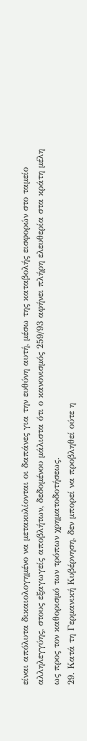είναι απόλυτα δικαιολογημένο να μετακυλίονται οι δαπάνες για την ευθύνη αυτή, μέσω της καταβολής εισφορών στο ταμείο αλληλεγγύης, στους εξαγωγείς αποβλήτων, δεδομένου μάλιστα ότι ο κανονισμός 259/93 αφήνει πλήρη ελευθερία στα κράτη μέλη ως προς τον καθορισμό των τρόπων χρηματοδοτήσεως.
29. Κατά τη Γερμανική Κυβέρνηση, δεν μπορεί να προβληθεί ούτε η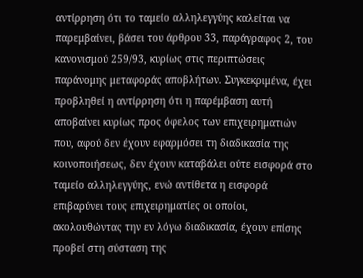αντίρρηση ότι το ταμείο αλληλεγγύης καλείται να παρεμβαίνει, βάσει του άρθρου 33, παράγραφος 2, του κανονισμού 259/93, κυρίως στις περιπτώσεις παράνομης μεταφοράς αποβλήτων. Συγκεκριμένα, έχει προβληθεί η αντίρρηση ότι η παρέμβαση αυτή αποβαίνει κυρίως προς όφελος των επιχειρηματιών που, αφού δεν έχουν εφαρμόσει τη διαδικασία της κοινοποιήσεως, δεν έχουν καταβάλει ούτε εισφορά στο ταμείο αλληλεγγύης, ενώ αντίθετα η εισφορά επιβαρύνει τους επιχειρηματίες οι οποίοι, ακολουθώντας την εν λόγω διαδικασία, έχουν επίσης προβεί στη σύσταση της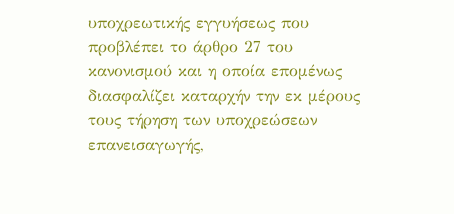υποχρεωτικής εγγυήσεως που προβλέπει το άρθρο 27 του κανονισμού και η οποία επομένως διασφαλίζει καταρχήν την εκ μέρους τους τήρηση των υποχρεώσεων επανεισαγωγής,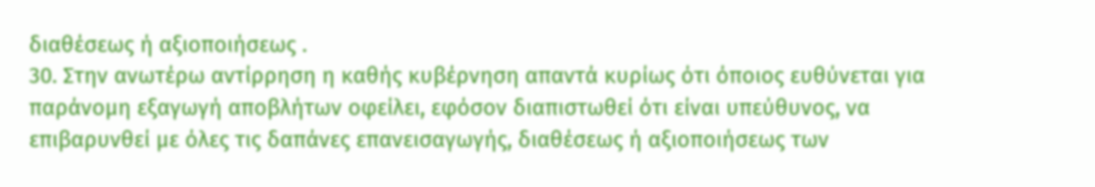διαθέσεως ή αξιοποιήσεως .
30. Στην ανωτέρω αντίρρηση η καθής κυβέρνηση απαντά κυρίως ότι όποιος ευθύνεται για παράνομη εξαγωγή αποβλήτων οφείλει, εφόσον διαπιστωθεί ότι είναι υπεύθυνος, να επιβαρυνθεί με όλες τις δαπάνες επανεισαγωγής, διαθέσεως ή αξιοποιήσεως των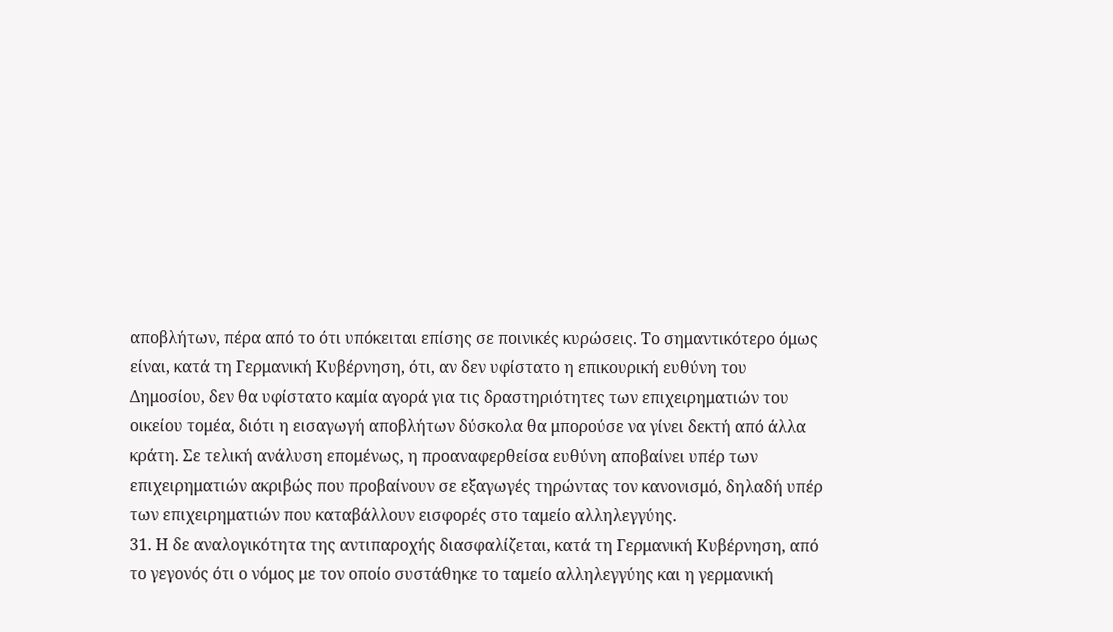αποβλήτων, πέρα από το ότι υπόκειται επίσης σε ποινικές κυρώσεις. Το σημαντικότερο όμως είναι, κατά τη Γερμανική Κυβέρνηση, ότι, αν δεν υφίστατο η επικουρική ευθύνη του Δημοσίου, δεν θα υφίστατο καμία αγορά για τις δραστηριότητες των επιχειρηματιών του οικείου τομέα, διότι η εισαγωγή αποβλήτων δύσκολα θα μπορούσε να γίνει δεκτή από άλλα κράτη. Σε τελική ανάλυση επομένως, η προαναφερθείσα ευθύνη αποβαίνει υπέρ των επιχειρηματιών ακριβώς που προβαίνουν σε εξαγωγές τηρώντας τον κανονισμό, δηλαδή υπέρ των επιχειρηματιών που καταβάλλουν εισφορές στο ταμείο αλληλεγγύης.
31. Η δε αναλογικότητα της αντιπαροχής διασφαλίζεται, κατά τη Γερμανική Κυβέρνηση, από το γεγονός ότι ο νόμος με τον οποίο συστάθηκε το ταμείο αλληλεγγύης και η γερμανική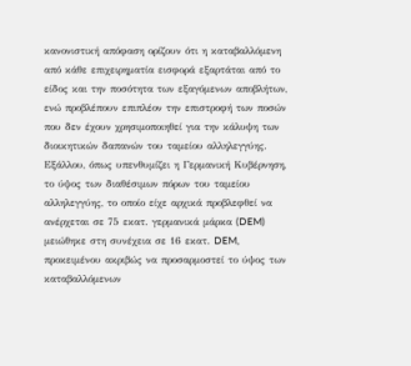κανονιστική απόφαση ορίζουν ότι η καταβαλλόμενη από κάθε επιχειρηματία εισφορά εξαρτάται από το είδος και την ποσότητα των εξαγόμενων αποβλήτων, ενώ προβλέπουν επιπλέον την επιστροφή των ποσών που δεν έχουν χρησιμοποιηθεί για την κάλυψη των διοικητικών δαπανών του ταμείου αλληλεγγύης. Εξάλλου, όπως υπενθυμίζει η Γερμανική Κυβέρνηση, το ύψος των διαθέσιμων πόρων του ταμείου αλληλεγγύης, το οποίο είχε αρχικά προβλεφθεί να ανέρχεται σε 75 εκατ. γερμανικά μάρκα (DEM) μειώθηκε στη συνέχεια σε 16 εκατ. DEM, προκειμένου ακριβώς να προσαρμοστεί το ύψος των καταβαλλόμενων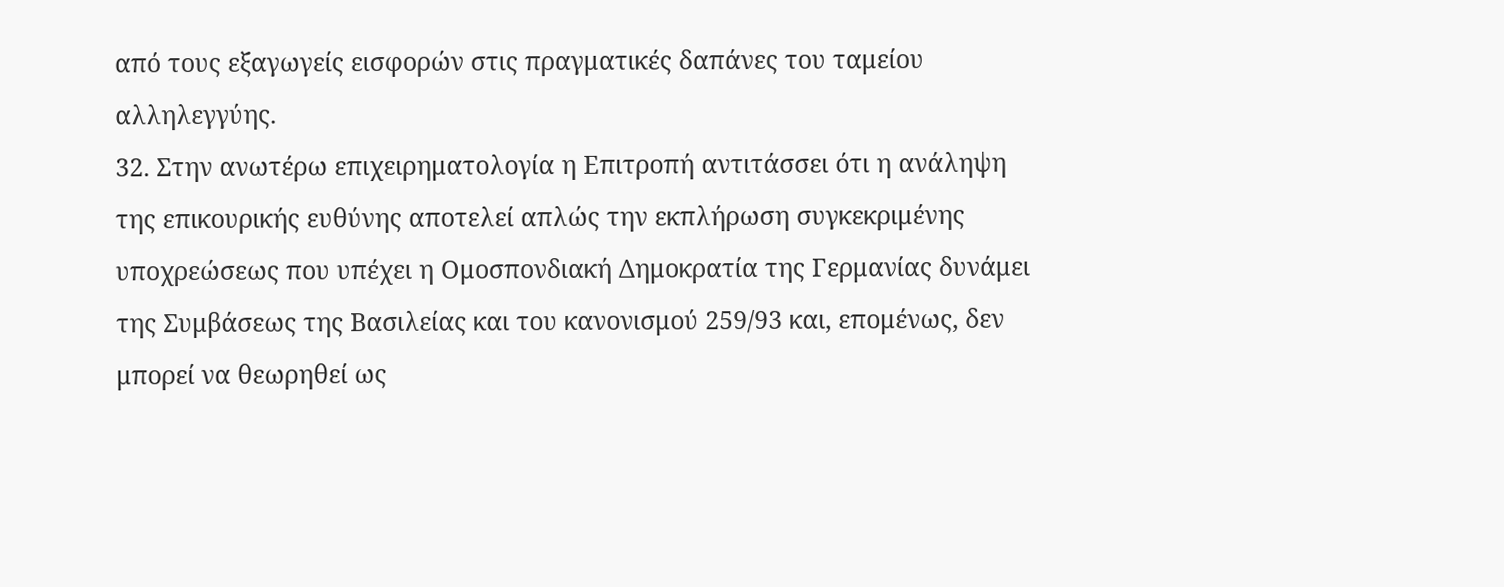από τους εξαγωγείς εισφορών στις πραγματικές δαπάνες του ταμείου αλληλεγγύης.
32. Στην ανωτέρω επιχειρηματολογία η Επιτροπή αντιτάσσει ότι η ανάληψη της επικουρικής ευθύνης αποτελεί απλώς την εκπλήρωση συγκεκριμένης υποχρεώσεως που υπέχει η Ομοσπονδιακή Δημοκρατία της Γερμανίας δυνάμει της Συμβάσεως της Βασιλείας και του κανονισμού 259/93 και, επομένως, δεν μπορεί να θεωρηθεί ως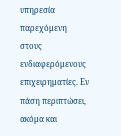υπηρεσία παρεχόμενη στους ενδιαφερόμενους επιχειρηματίες. Εν πάση περιπτώσει, ακόμα και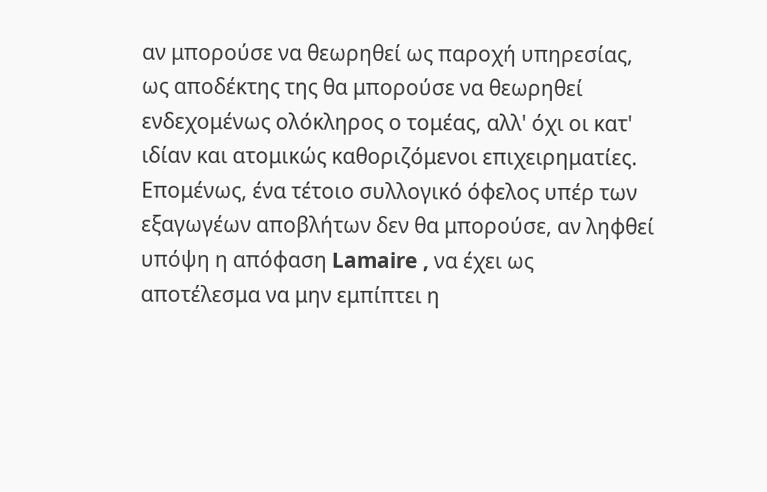αν μπορούσε να θεωρηθεί ως παροχή υπηρεσίας, ως αποδέκτης της θα μπορούσε να θεωρηθεί ενδεχομένως ολόκληρος ο τομέας, αλλ' όχι οι κατ' ιδίαν και ατομικώς καθοριζόμενοι επιχειρηματίες. Επομένως, ένα τέτοιο συλλογικό όφελος υπέρ των εξαγωγέων αποβλήτων δεν θα μπορούσε, αν ληφθεί υπόψη η απόφαση Lamaire , να έχει ως αποτέλεσμα να μην εμπίπτει η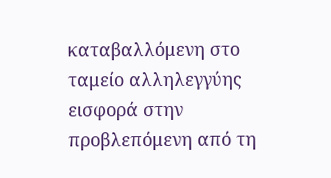καταβαλλόμενη στο ταμείο αλληλεγγύης εισφορά στην προβλεπόμενη από τη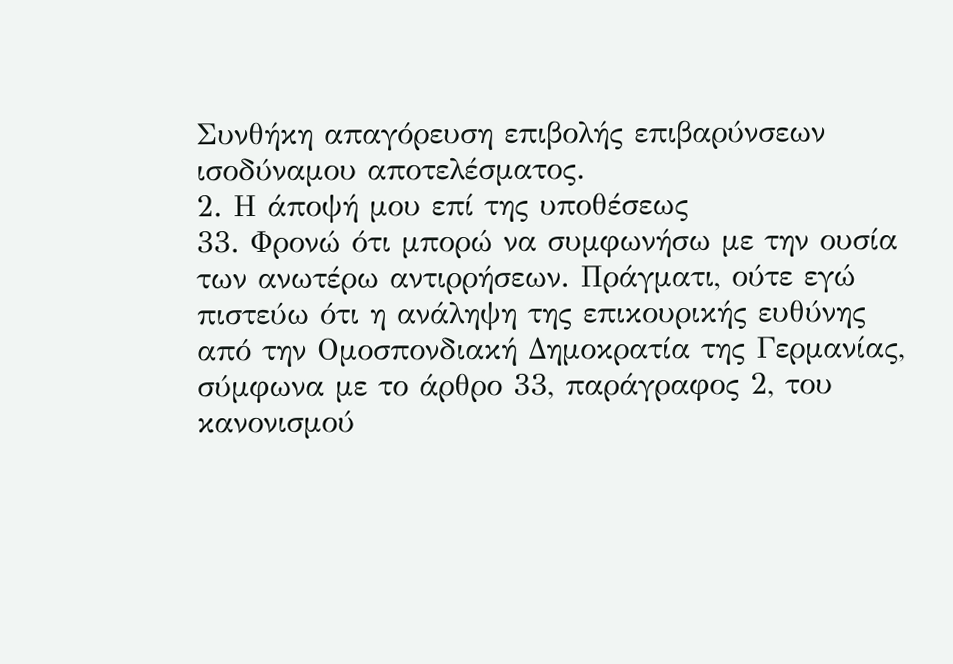Συνθήκη απαγόρευση επιβολής επιβαρύνσεων ισοδύναμου αποτελέσματος.
2. Η άποψή μου επί της υποθέσεως
33. Φρονώ ότι μπορώ να συμφωνήσω με την ουσία των ανωτέρω αντιρρήσεων. Πράγματι, ούτε εγώ πιστεύω ότι η ανάληψη της επικουρικής ευθύνης από την Ομοσπονδιακή Δημοκρατία της Γερμανίας, σύμφωνα με το άρθρο 33, παράγραφος 2, του κανονισμού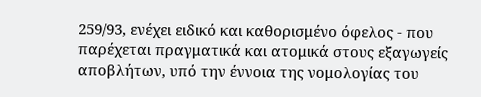259/93, ενέχει ειδικό και καθορισμένο όφελος - που παρέχεται πραγματικά και ατομικά στους εξαγωγείς αποβλήτων, υπό την έννοια της νομολογίας του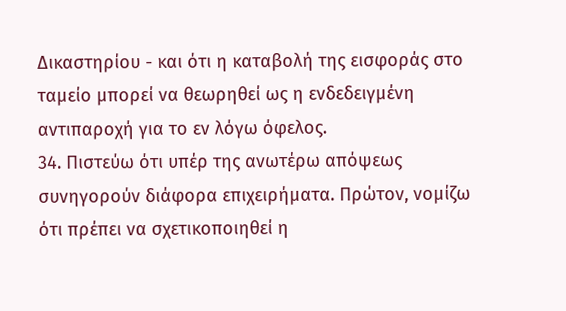Δικαστηρίου - και ότι η καταβολή της εισφοράς στο ταμείο μπορεί να θεωρηθεί ως η ενδεδειγμένη αντιπαροχή για το εν λόγω όφελος.
34. Πιστεύω ότι υπέρ της ανωτέρω απόψεως συνηγορούν διάφορα επιχειρήματα. Πρώτον, νομίζω ότι πρέπει να σχετικοποιηθεί η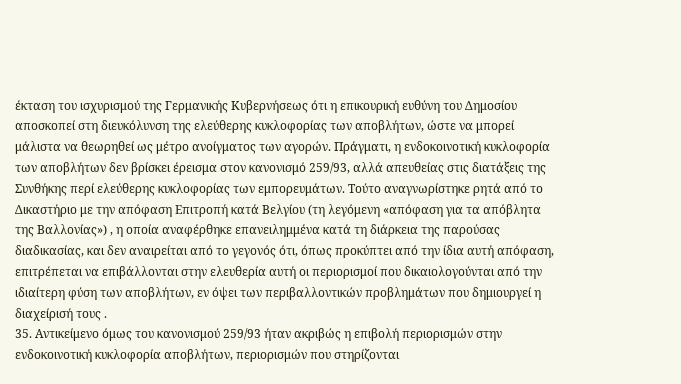έκταση του ισχυρισμού της Γερμανικής Κυβερνήσεως ότι η επικουρική ευθύνη του Δημοσίου αποσκοπεί στη διευκόλυνση της ελεύθερης κυκλοφορίας των αποβλήτων, ώστε να μπορεί μάλιστα να θεωρηθεί ως μέτρο ανοίγματος των αγορών. Πράγματι, η ενδοκοινοτική κυκλοφορία των αποβλήτων δεν βρίσκει έρεισμα στον κανονισμό 259/93, αλλά απευθείας στις διατάξεις της Συνθήκης περί ελεύθερης κυκλοφορίας των εμπορευμάτων. Τούτο αναγνωρίστηκε ρητά από το Δικαστήριο με την απόφαση Επιτροπή κατά Βελγίου (τη λεγόμενη «απόφαση για τα απόβλητα της Βαλλονίας») , η οποία αναφέρθηκε επανειλημμένα κατά τη διάρκεια της παρούσας διαδικασίας, και δεν αναιρείται από το γεγονός ότι, όπως προκύπτει από την ίδια αυτή απόφαση, επιτρέπεται να επιβάλλονται στην ελευθερία αυτή οι περιορισμοί που δικαιολογούνται από την ιδιαίτερη φύση των αποβλήτων, εν όψει των περιβαλλοντικών προβλημάτων που δημιουργεί η διαχείρισή τους .
35. Αντικείμενο όμως του κανονισμού 259/93 ήταν ακριβώς η επιβολή περιορισμών στην ενδοκοινοτική κυκλοφορία αποβλήτων, περιορισμών που στηρίζονται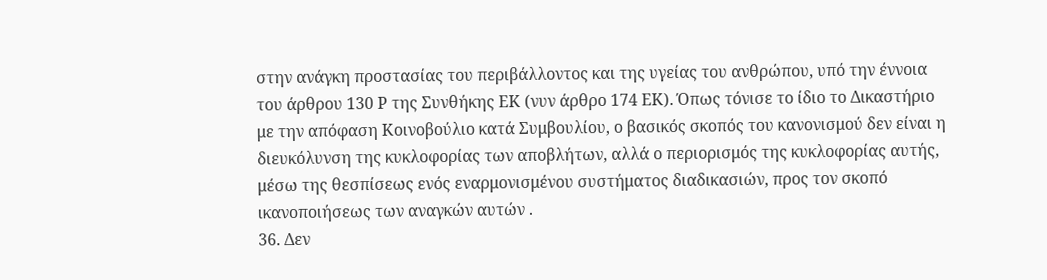στην ανάγκη προστασίας του περιβάλλοντος και της υγείας του ανθρώπου, υπό την έννοια του άρθρου 130 Ρ της Συνθήκης ΕΚ (νυν άρθρο 174 ΕΚ). Όπως τόνισε το ίδιο το Δικαστήριο με την απόφαση Κοινοβούλιο κατά Συμβουλίου, ο βασικός σκοπός του κανονισμού δεν είναι η διευκόλυνση της κυκλοφορίας των αποβλήτων, αλλά ο περιορισμός της κυκλοφορίας αυτής, μέσω της θεσπίσεως ενός εναρμονισμένου συστήματος διαδικασιών, προς τον σκοπό ικανοποιήσεως των αναγκών αυτών .
36. Δεν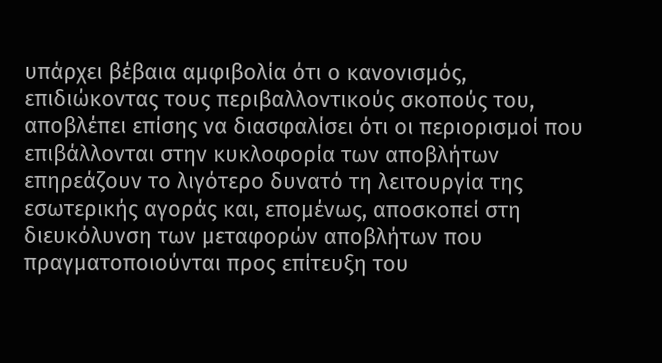υπάρχει βέβαια αμφιβολία ότι ο κανονισμός, επιδιώκοντας τους περιβαλλοντικούς σκοπούς του, αποβλέπει επίσης να διασφαλίσει ότι οι περιορισμοί που επιβάλλονται στην κυκλοφορία των αποβλήτων επηρεάζουν το λιγότερο δυνατό τη λειτουργία της εσωτερικής αγοράς και, επομένως, αποσκοπεί στη διευκόλυνση των μεταφορών αποβλήτων που πραγματοποιούνται προς επίτευξη του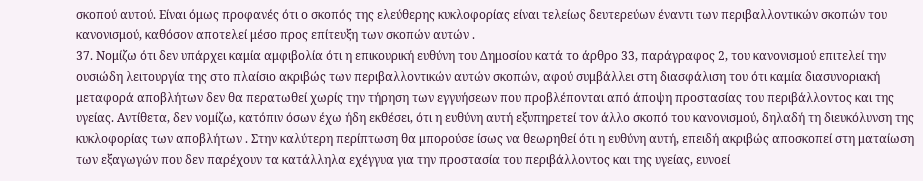σκοπού αυτού. Είναι όμως προφανές ότι ο σκοπός της ελεύθερης κυκλοφορίας είναι τελείως δευτερεύων έναντι των περιβαλλοντικών σκοπών του κανονισμού, καθόσον αποτελεί μέσο προς επίτευξη των σκοπών αυτών .
37. Νομίζω ότι δεν υπάρχει καμία αμφιβολία ότι η επικουρική ευθύνη του Δημοσίου κατά το άρθρο 33, παράγραφος 2, του κανονισμού επιτελεί την ουσιώδη λειτουργία της στο πλαίσιο ακριβώς των περιβαλλοντικών αυτών σκοπών, αφού συμβάλλει στη διασφάλιση του ότι καμία διασυνοριακή μεταφορά αποβλήτων δεν θα περατωθεί χωρίς την τήρηση των εγγυήσεων που προβλέπονται από άποψη προστασίας του περιβάλλοντος και της υγείας. Αντίθετα, δεν νομίζω, κατόπιν όσων έχω ήδη εκθέσει, ότι η ευθύνη αυτή εξυπηρετεί τον άλλο σκοπό του κανονισμού, δηλαδή τη διευκόλυνση της κυκλοφορίας των αποβλήτων . Στην καλύτερη περίπτωση θα μπορούσε ίσως να θεωρηθεί ότι η ευθύνη αυτή, επειδή ακριβώς αποσκοπεί στη ματαίωση των εξαγωγών που δεν παρέχουν τα κατάλληλα εχέγγυα για την προστασία του περιβάλλοντος και της υγείας, ευνοεί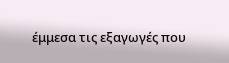έμμεσα τις εξαγωγές που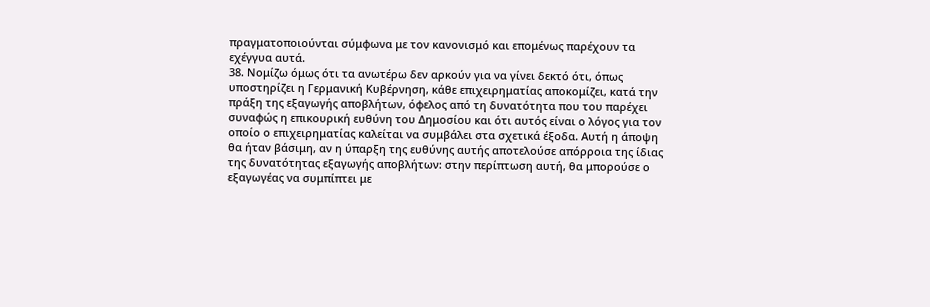πραγματοποιούνται σύμφωνα με τον κανονισμό και επομένως παρέχουν τα εχέγγυα αυτά.
38. Νομίζω όμως ότι τα ανωτέρω δεν αρκούν για να γίνει δεκτό ότι, όπως υποστηρίζει η Γερμανική Κυβέρνηση, κάθε επιχειρηματίας αποκομίζει, κατά την πράξη της εξαγωγής αποβλήτων, όφελος από τη δυνατότητα που του παρέχει συναφώς η επικουρική ευθύνη του Δημοσίου και ότι αυτός είναι ο λόγος για τον οποίο ο επιχειρηματίας καλείται να συμβάλει στα σχετικά έξοδα. Αυτή η άποψη θα ήταν βάσιμη, αν η ύπαρξη της ευθύνης αυτής αποτελούσε απόρροια της ίδιας της δυνατότητας εξαγωγής αποβλήτων: στην περίπτωση αυτή, θα μπορούσε ο εξαγωγέας να συμπίπτει με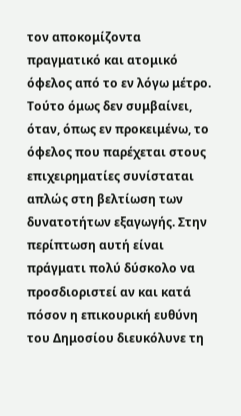τον αποκομίζοντα πραγματικό και ατομικό όφελος από το εν λόγω μέτρο. Τούτο όμως δεν συμβαίνει, όταν, όπως εν προκειμένω, το όφελος που παρέχεται στους επιχειρηματίες συνίσταται απλώς στη βελτίωση των δυνατοτήτων εξαγωγής. Στην περίπτωση αυτή είναι πράγματι πολύ δύσκολο να προσδιοριστεί αν και κατά πόσον η επικουρική ευθύνη του Δημοσίου διευκόλυνε τη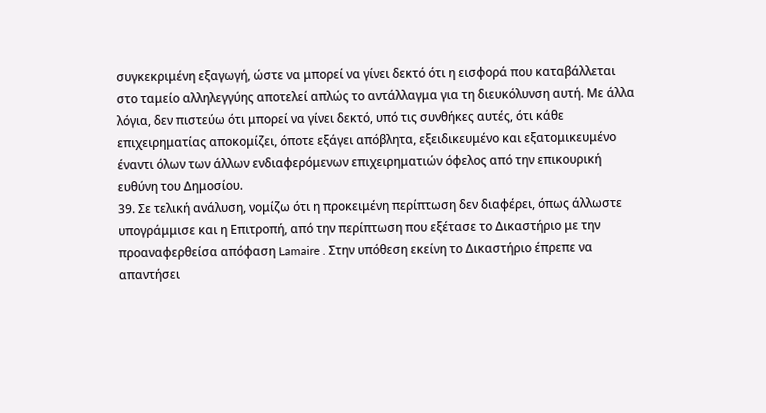συγκεκριμένη εξαγωγή, ώστε να μπορεί να γίνει δεκτό ότι η εισφορά που καταβάλλεται στο ταμείο αλληλεγγύης αποτελεί απλώς το αντάλλαγμα για τη διευκόλυνση αυτή. Με άλλα λόγια, δεν πιστεύω ότι μπορεί να γίνει δεκτό, υπό τις συνθήκες αυτές, ότι κάθε επιχειρηματίας αποκομίζει, όποτε εξάγει απόβλητα, εξειδικευμένο και εξατομικευμένο έναντι όλων των άλλων ενδιαφερόμενων επιχειρηματιών όφελος από την επικουρική ευθύνη του Δημοσίου.
39. Σε τελική ανάλυση, νομίζω ότι η προκειμένη περίπτωση δεν διαφέρει, όπως άλλωστε υπογράμμισε και η Επιτροπή, από την περίπτωση που εξέτασε το Δικαστήριο με την προαναφερθείσα απόφαση Lamaire . Στην υπόθεση εκείνη το Δικαστήριο έπρεπε να απαντήσει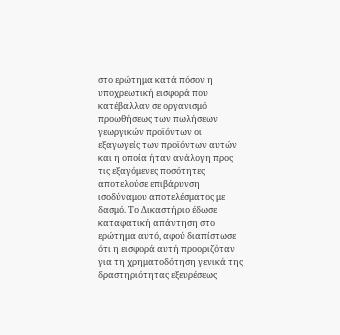στο ερώτημα κατά πόσον η υποχρεωτική εισφορά που κατέβαλλαν σε οργανισμό προωθήσεως των πωλήσεων γεωργικών προϊόντων οι εξαγωγείς των προϊόντων αυτών και η οποία ήταν ανάλογη προς τις εξαγόμενες ποσότητες αποτελούσε επιβάρυνση ισοδύναμου αποτελέσματος με δασμό. Το Δικαστήριο έδωσε καταφατική απάντηση στο ερώτημα αυτό, αφού διαπίστωσε ότι η εισφορά αυτή προοριζόταν για τη χρηματοδότηση γενικά της δραστηριότητας εξευρέσεως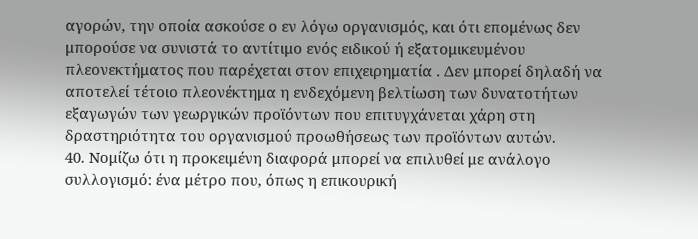αγορών, την οποία ασκούσε ο εν λόγω οργανισμός, και ότι επομένως δεν μπορούσε να συνιστά το αντίτιμο ενός ειδικού ή εξατομικευμένου πλεονεκτήματος που παρέχεται στον επιχειρηματία . Δεν μπορεί δηλαδή να αποτελεί τέτοιο πλεονέκτημα η ενδεχόμενη βελτίωση των δυνατοτήτων εξαγωγών των γεωργικών προϊόντων που επιτυγχάνεται χάρη στη δραστηριότητα του οργανισμού προωθήσεως των προϊόντων αυτών.
40. Νομίζω ότι η προκειμένη διαφορά μπορεί να επιλυθεί με ανάλογο συλλογισμό: ένα μέτρο που, όπως η επικουρική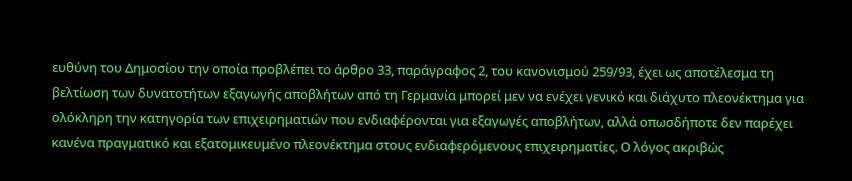ευθύνη του Δημοσίου την οποία προβλέπει το άρθρο 33, παράγραφος 2, του κανονισμού 259/93, έχει ως αποτέλεσμα τη βελτίωση των δυνατοτήτων εξαγωγής αποβλήτων από τη Γερμανία μπορεί μεν να ενέχει γενικό και διάχυτο πλεονέκτημα για ολόκληρη την κατηγορία των επιχειρηματιών που ενδιαφέρονται για εξαγωγές αποβλήτων, αλλά οπωσδήποτε δεν παρέχει κανένα πραγματικό και εξατομικευμένο πλεονέκτημα στους ενδιαφερόμενους επιχειρηματίες. Ο λόγος ακριβώς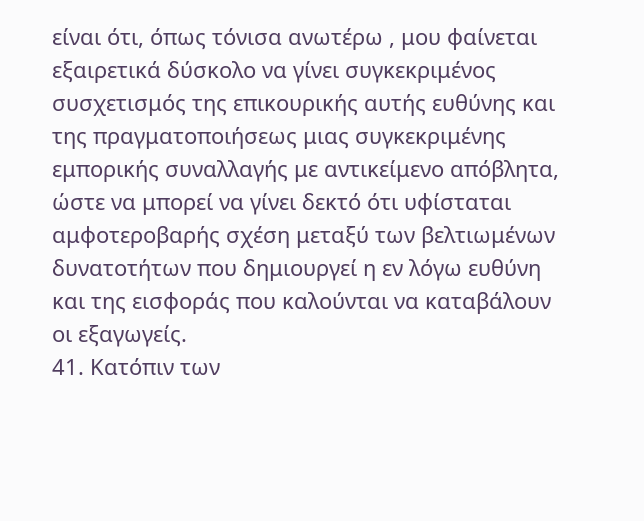είναι ότι, όπως τόνισα ανωτέρω , μου φαίνεται εξαιρετικά δύσκολο να γίνει συγκεκριμένος συσχετισμός της επικουρικής αυτής ευθύνης και της πραγματοποιήσεως μιας συγκεκριμένης εμπορικής συναλλαγής με αντικείμενο απόβλητα, ώστε να μπορεί να γίνει δεκτό ότι υφίσταται αμφοτεροβαρής σχέση μεταξύ των βελτιωμένων δυνατοτήτων που δημιουργεί η εν λόγω ευθύνη και της εισφοράς που καλούνται να καταβάλουν οι εξαγωγείς.
41. Κατόπιν των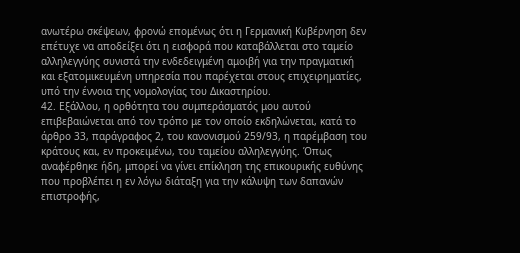ανωτέρω σκέψεων, φρονώ επομένως ότι η Γερμανική Κυβέρνηση δεν επέτυχε να αποδείξει ότι η εισφορά που καταβάλλεται στο ταμείο αλληλεγγύης συνιστά την ενδεδειγμένη αμοιβή για την πραγματική και εξατομικευμένη υπηρεσία που παρέχεται στους επιχειρηματίες, υπό την έννοια της νομολογίας του Δικαστηρίου.
42. Εξάλλου, η ορθότητα του συμπεράσματός μου αυτού επιβεβαιώνεται από τον τρόπο με τον οποίο εκδηλώνεται, κατά το άρθρο 33, παράγραφος 2, του κανονισμού 259/93, η παρέμβαση του κράτους και, εν προκειμένω, του ταμείου αλληλεγγύης. Όπως αναφέρθηκε ήδη, μπορεί να γίνει επίκληση της επικουρικής ευθύνης που προβλέπει η εν λόγω διάταξη για την κάλυψη των δαπανών επιστροφής,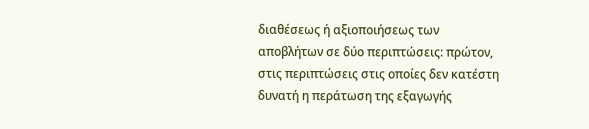διαθέσεως ή αξιοποιήσεως των αποβλήτων σε δύο περιπτώσεις: πρώτον, στις περιπτώσεις στις οποίες δεν κατέστη δυνατή η περάτωση της εξαγωγής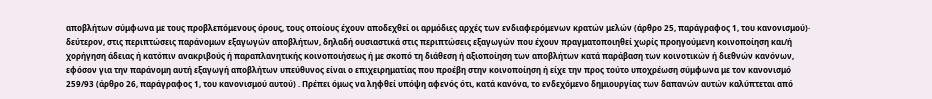αποβλήτων σύμφωνα με τους προβλεπόμενους όρους, τους οποίους έχουν αποδεχθεί οι αρμόδιες αρχές των ενδιαφερόμενων κρατών μελών (άρθρο 25, παράγραφος 1, του κανονισμού)· δεύτερον, στις περιπτώσεις παράνομων εξαγωγών αποβλήτων, δηλαδή ουσιαστικά στις περιπτώσεις εξαγωγών που έχουν πραγματοποιηθεί χωρίς προηγούμενη κοινοποίηση και/ή χορήγηση άδειας ή κατόπιν ανακριβούς ή παραπλανητικής κοινοποιήσεως ή με σκοπό τη διάθεση ή αξιοποίηση των αποβλήτων κατά παράβαση των κοινοτικών ή διεθνών κανόνων, εφόσον για την παράνομη αυτή εξαγωγή αποβλήτων υπεύθυνος είναι ο επιχειρηματίας που προέβη στην κοινοποίηση ή είχε την προς τούτο υποχρέωση σύμφωνα με τον κανονισμό 259/93 (άρθρο 26, παράγραφος 1, του κανονισμού αυτού) . Πρέπει όμως να ληφθεί υπόψη αφενός ότι, κατά κανόνα, το ενδεχόμενο δημιουργίας των δαπανών αυτών καλύπτεται από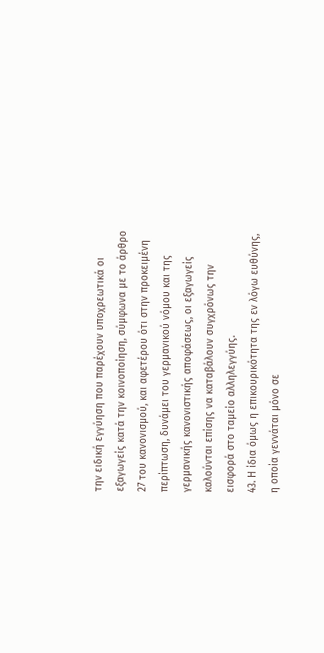την ειδική εγγύηση που παρέχουν υποχρεωτικά οι εξαγωγείς κατά την κοινοποίηση, σύμφωνα με το άρθρο 27 του κανονισμού, και αφετέρου ότι στην προκειμένη περίπτωση, δυνάμει του γερμανικού νόμου και της γερμανικής κανονιστικής αποφάσεως, οι εξαγωγείς καλούνται επίσης να καταβάλουν συγχρόνως την εισφορά στο ταμείο αλληλεγγύης.
43. Η ίδια όμως η επικουρικότητα της εν λόγω ευθύνης, η οποία γεννάται μόνο σε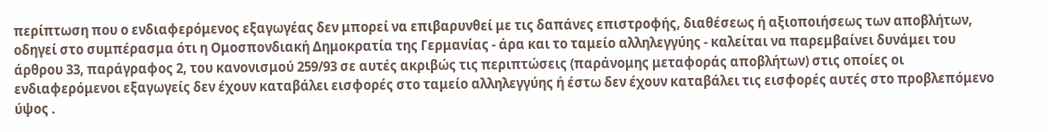περίπτωση που ο ενδιαφερόμενος εξαγωγέας δεν μπορεί να επιβαρυνθεί με τις δαπάνες επιστροφής, διαθέσεως ή αξιοποιήσεως των αποβλήτων, οδηγεί στο συμπέρασμα ότι η Ομοσπονδιακή Δημοκρατία της Γερμανίας - άρα και το ταμείο αλληλεγγύης - καλείται να παρεμβαίνει δυνάμει του άρθρου 33, παράγραφος 2, του κανονισμού 259/93 σε αυτές ακριβώς τις περιπτώσεις (παράνομης μεταφοράς αποβλήτων) στις οποίες οι ενδιαφερόμενοι εξαγωγείς δεν έχουν καταβάλει εισφορές στο ταμείο αλληλεγγύης ή έστω δεν έχουν καταβάλει τις εισφορές αυτές στο προβλεπόμενο ύψος .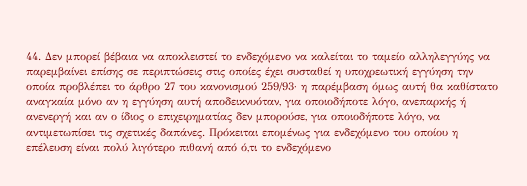44. Δεν μπορεί βέβαια να αποκλειστεί το ενδεχόμενο να καλείται το ταμείο αλληλεγγύης να παρεμβαίνει επίσης σε περιπτώσεις στις οποίες έχει συσταθεί η υποχρεωτική εγγύηση την οποία προβλέπει το άρθρο 27 του κανονισμού 259/93· η παρέμβαση όμως αυτή θα καθίστατο αναγκαία μόνο αν η εγγύηση αυτή αποδεικνυόταν, για οποιοδήποτε λόγο, ανεπαρκής ή ανενεργή και αν ο ίδιος ο επιχειρηματίας δεν μπορούσε, για οποιοδήποτε λόγο, να αντιμετωπίσει τις σχετικές δαπάνες. Πρόκειται επομένως για ενδεχόμενο του οποίου η επέλευση είναι πολύ λιγότερο πιθανή από ό,τι το ενδεχόμενο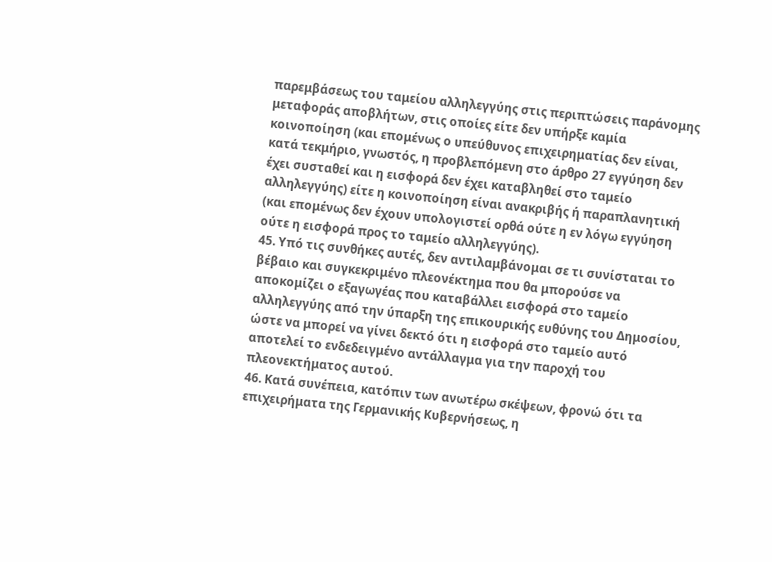παρεμβάσεως του ταμείου αλληλεγγύης στις περιπτώσεις παράνομης μεταφοράς αποβλήτων, στις οποίες είτε δεν υπήρξε καμία κοινοποίηση (και επομένως ο υπεύθυνος επιχειρηματίας δεν είναι, κατά τεκμήριο, γνωστός, η προβλεπόμενη στο άρθρο 27 εγγύηση δεν έχει συσταθεί και η εισφορά δεν έχει καταβληθεί στο ταμείο αλληλεγγύης) είτε η κοινοποίηση είναι ανακριβής ή παραπλανητική (και επομένως δεν έχουν υπολογιστεί ορθά ούτε η εν λόγω εγγύηση ούτε η εισφορά προς το ταμείο αλληλεγγύης).
45. Υπό τις συνθήκες αυτές, δεν αντιλαμβάνομαι σε τι συνίσταται το βέβαιο και συγκεκριμένο πλεονέκτημα που θα μπορούσε να αποκομίζει ο εξαγωγέας που καταβάλλει εισφορά στο ταμείο αλληλεγγύης από την ύπαρξη της επικουρικής ευθύνης του Δημοσίου, ώστε να μπορεί να γίνει δεκτό ότι η εισφορά στο ταμείο αυτό αποτελεί το ενδεδειγμένο αντάλλαγμα για την παροχή του πλεονεκτήματος αυτού.
46. Κατά συνέπεια, κατόπιν των ανωτέρω σκέψεων, φρονώ ότι τα επιχειρήματα της Γερμανικής Κυβερνήσεως, η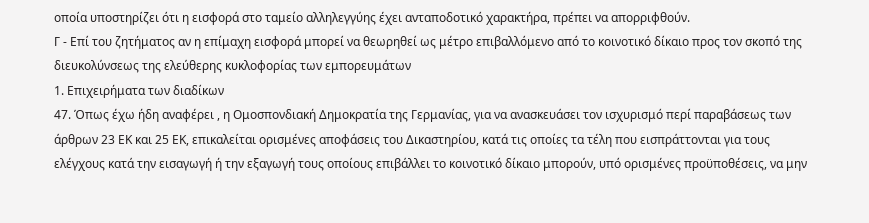οποία υποστηρίζει ότι η εισφορά στο ταμείο αλληλεγγύης έχει ανταποδοτικό χαρακτήρα, πρέπει να απορριφθούν.
Γ - Επί του ζητήματος αν η επίμαχη εισφορά μπορεί να θεωρηθεί ως μέτρο επιβαλλόμενο από το κοινοτικό δίκαιο προς τον σκοπό της διευκολύνσεως της ελεύθερης κυκλοφορίας των εμπορευμάτων
1. Επιχειρήματα των διαδίκων
47. Όπως έχω ήδη αναφέρει , η Ομοσπονδιακή Δημοκρατία της Γερμανίας, για να ανασκευάσει τον ισχυρισμό περί παραβάσεως των άρθρων 23 ΕΚ και 25 ΕΚ, επικαλείται ορισμένες αποφάσεις του Δικαστηρίου, κατά τις οποίες τα τέλη που εισπράττονται για τους ελέγχους κατά την εισαγωγή ή την εξαγωγή τους οποίους επιβάλλει το κοινοτικό δίκαιο μπορούν, υπό ορισμένες προϋποθέσεις, να μην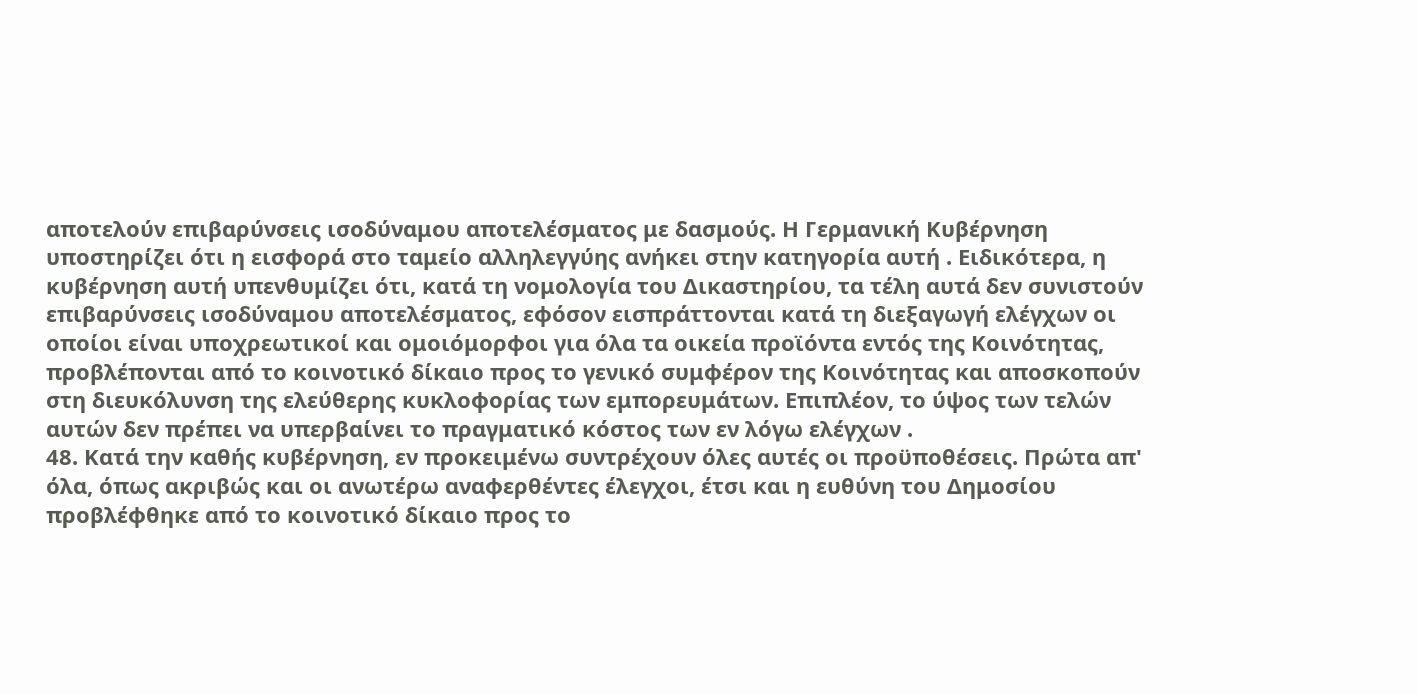αποτελούν επιβαρύνσεις ισοδύναμου αποτελέσματος με δασμούς. Η Γερμανική Κυβέρνηση υποστηρίζει ότι η εισφορά στο ταμείο αλληλεγγύης ανήκει στην κατηγορία αυτή . Ειδικότερα, η κυβέρνηση αυτή υπενθυμίζει ότι, κατά τη νομολογία του Δικαστηρίου, τα τέλη αυτά δεν συνιστούν επιβαρύνσεις ισοδύναμου αποτελέσματος, εφόσον εισπράττονται κατά τη διεξαγωγή ελέγχων οι οποίοι είναι υποχρεωτικοί και ομοιόμορφοι για όλα τα οικεία προϊόντα εντός της Κοινότητας, προβλέπονται από το κοινοτικό δίκαιο προς το γενικό συμφέρον της Κοινότητας και αποσκοπούν στη διευκόλυνση της ελεύθερης κυκλοφορίας των εμπορευμάτων. Επιπλέον, το ύψος των τελών αυτών δεν πρέπει να υπερβαίνει το πραγματικό κόστος των εν λόγω ελέγχων .
48. Κατά την καθής κυβέρνηση, εν προκειμένω συντρέχουν όλες αυτές οι προϋποθέσεις. Πρώτα απ' όλα, όπως ακριβώς και οι ανωτέρω αναφερθέντες έλεγχοι, έτσι και η ευθύνη του Δημοσίου προβλέφθηκε από το κοινοτικό δίκαιο προς το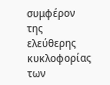συμφέρον της ελεύθερης κυκλοφορίας των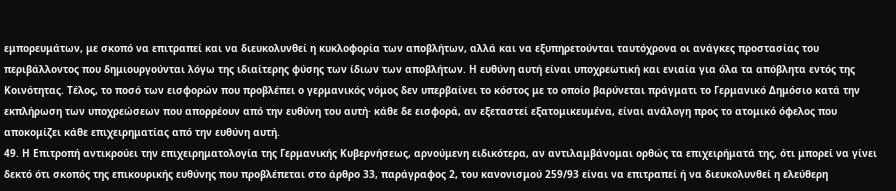εμπορευμάτων, με σκοπό να επιτραπεί και να διευκολυνθεί η κυκλοφορία των αποβλήτων, αλλά και να εξυπηρετούνται ταυτόχρονα οι ανάγκες προστασίας του περιβάλλοντος που δημιουργούνται λόγω της ιδιαίτερης φύσης των ίδιων των αποβλήτων. Η ευθύνη αυτή είναι υποχρεωτική και ενιαία για όλα τα απόβλητα εντός της Κοινότητας. Τέλος, το ποσό των εισφορών που προβλέπει ο γερμανικός νόμος δεν υπερβαίνει το κόστος με το οποίο βαρύνεται πράγματι το Γερμανικό Δημόσιο κατά την εκπλήρωση των υποχρεώσεων που απορρέουν από την ευθύνη του αυτή· κάθε δε εισφορά, αν εξεταστεί εξατομικευμένα, είναι ανάλογη προς το ατομικό όφελος που αποκομίζει κάθε επιχειρηματίας από την ευθύνη αυτή.
49. Η Επιτροπή αντικρούει την επιχειρηματολογία της Γερμανικής Κυβερνήσεως, αρνούμενη ειδικότερα, αν αντιλαμβάνομαι ορθώς τα επιχειρήματά της, ότι μπορεί να γίνει δεκτό ότι σκοπός της επικουρικής ευθύνης που προβλέπεται στο άρθρο 33, παράγραφος 2, του κανονισμού 259/93 είναι να επιτραπεί ή να διευκολυνθεί η ελεύθερη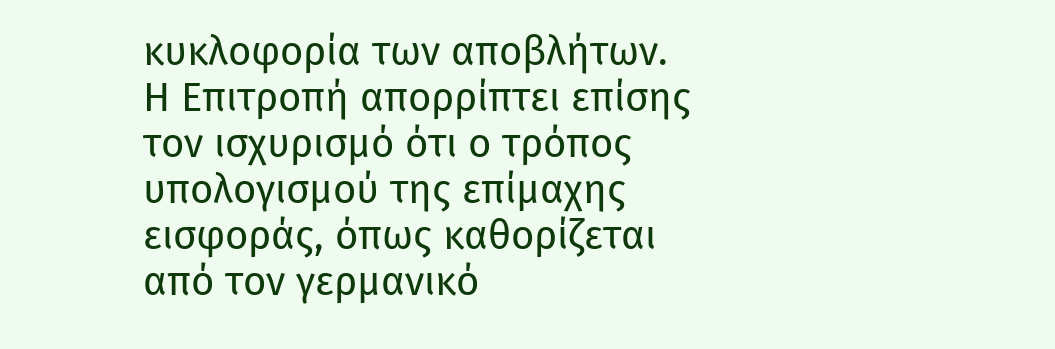κυκλοφορία των αποβλήτων. Η Επιτροπή απορρίπτει επίσης τον ισχυρισμό ότι ο τρόπος υπολογισμού της επίμαχης εισφοράς, όπως καθορίζεται από τον γερμανικό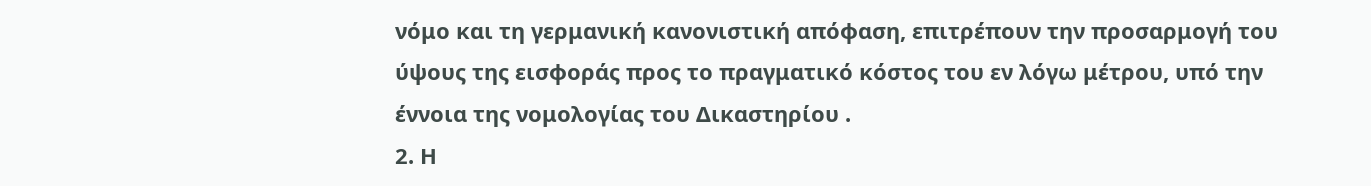νόμο και τη γερμανική κανονιστική απόφαση, επιτρέπουν την προσαρμογή του ύψους της εισφοράς προς το πραγματικό κόστος του εν λόγω μέτρου, υπό την έννοια της νομολογίας του Δικαστηρίου .
2. Η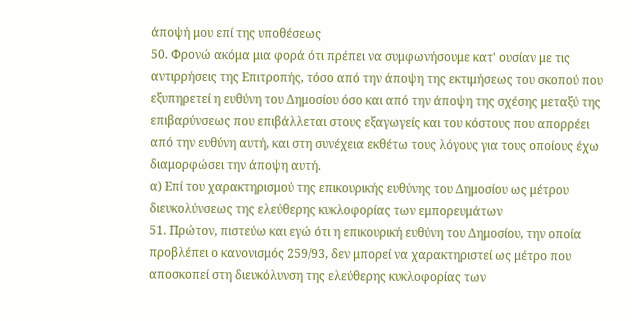άποψή μου επί της υποθέσεως
50. Φρονώ ακόμα μια φορά ότι πρέπει να συμφωνήσουμε κατ' ουσίαν με τις αντιρρήσεις της Επιτροπής, τόσο από την άποψη της εκτιμήσεως του σκοπού που εξυπηρετεί η ευθύνη του Δημοσίου όσο και από την άποψη της σχέσης μεταξύ της επιβαρύνσεως που επιβάλλεται στους εξαγωγείς και του κόστους που απορρέει από την ευθύνη αυτή, και στη συνέχεια εκθέτω τους λόγους για τους οποίους έχω διαμορφώσει την άποψη αυτή.
α) Επί του χαρακτηρισμού της επικουρικής ευθύνης του Δημοσίου ως μέτρου διευκολύνσεως της ελεύθερης κυκλοφορίας των εμπορευμάτων
51. Πρώτον, πιστεύω και εγώ ότι η επικουρική ευθύνη του Δημοσίου, την οποία προβλέπει ο κανονισμός 259/93, δεν μπορεί να χαρακτηριστεί ως μέτρο που αποσκοπεί στη διευκόλυνση της ελεύθερης κυκλοφορίας των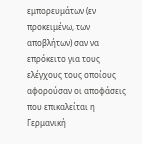εμπορευμάτων (εν προκειμένω, των αποβλήτων) σαν να επρόκειτο για τους ελέγχους τους οποίους αφορούσαν οι αποφάσεις που επικαλείται η Γερμανική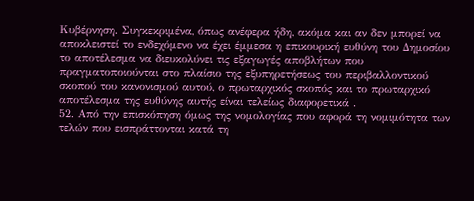Κυβέρνηση. Συγκεκριμένα, όπως ανέφερα ήδη, ακόμα και αν δεν μπορεί να αποκλειστεί το ενδεχόμενο να έχει έμμεσα η επικουρική ευθύνη του Δημοσίου το αποτέλεσμα να διευκολύνει τις εξαγωγές αποβλήτων που πραγματοποιούνται στο πλαίσιο της εξυπηρετήσεως του περιβαλλοντικού σκοπού του κανονισμού αυτού, ο πρωταρχικός σκοπός και το πρωταρχικό αποτέλεσμα της ευθύνης αυτής είναι τελείως διαφορετικά .
52. Από την επισκόπηση όμως της νομολογίας που αφορά τη νομιμότητα των τελών που εισπράττονται κατά τη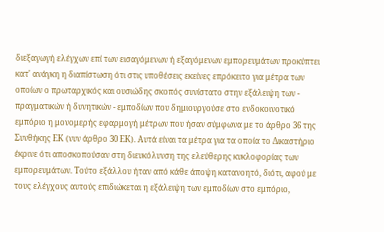διεξαγωγή ελέγχων επί των εισαγόμενων ή εξαγόμενων εμπορευμάτων προκύπτει κατ' ανάγκη η διαπίστωση ότι στις υποθέσεις εκείνες επρόκειτο για μέτρα των οποίων ο πρωταρχικός και ουσιώδης σκοπός συνίστατο στην εξάλειψη των - πραγματικών ή δυνητικών - εμποδίων που δημιουργούσε στο ενδοκοινοτικό εμπόριο η μονομερής εφαρμογή μέτρων που ήσαν σύμφωνα με το άρθρο 36 της Συνθήκης ΕΚ (νυν άρθρο 30 ΕΚ). Αυτά είναι τα μέτρα για τα οποία το Δικαστήριο έκρινε ότι αποσκοπούσαν στη διευκόλυνση της ελεύθερης κυκλοφορίας των εμπορευμάτων. Τούτο εξάλλου ήταν από κάθε άποψη κατανοητό, διότι, αφού με τους ελέγχους αυτούς επιδιώκεται η εξάλειψη των εμποδίων στο εμπόριο,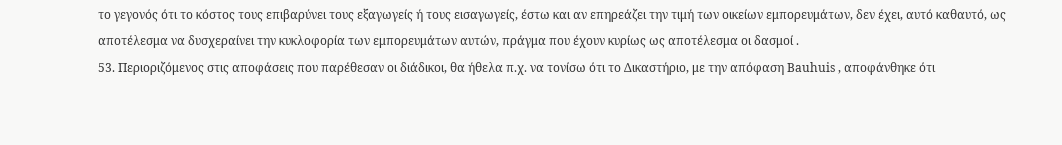το γεγονός ότι το κόστος τους επιβαρύνει τους εξαγωγείς ή τους εισαγωγείς, έστω και αν επηρεάζει την τιμή των οικείων εμπορευμάτων, δεν έχει, αυτό καθαυτό, ως αποτέλεσμα να δυσχεραίνει την κυκλοφορία των εμπορευμάτων αυτών, πράγμα που έχουν κυρίως ως αποτέλεσμα οι δασμοί .
53. Περιοριζόμενος στις αποφάσεις που παρέθεσαν οι διάδικοι, θα ήθελα π.χ. να τονίσω ότι το Δικαστήριο, με την απόφαση Bauhuis , αποφάνθηκε ότι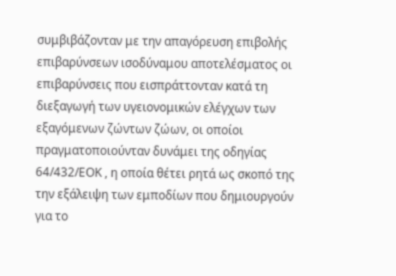συμβιβάζονταν με την απαγόρευση επιβολής επιβαρύνσεων ισοδύναμου αποτελέσματος οι επιβαρύνσεις που εισπράττονταν κατά τη διεξαγωγή των υγειονομικών ελέγχων των εξαγόμενων ζώντων ζώων, οι οποίοι πραγματοποιούνταν δυνάμει της οδηγίας 64/432/ΕΟΚ , η οποία θέτει ρητά ως σκοπό της την εξάλειψη των εμποδίων που δημιουργούν για το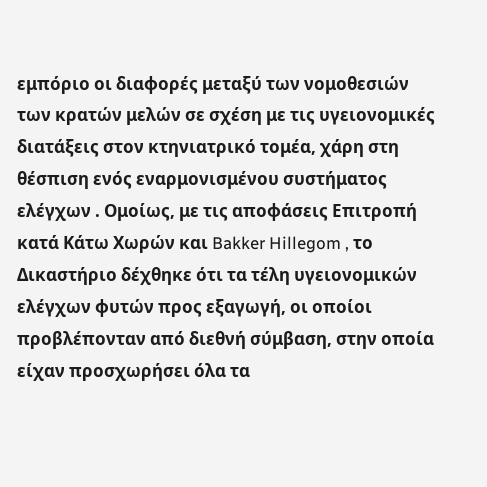εμπόριο οι διαφορές μεταξύ των νομοθεσιών των κρατών μελών σε σχέση με τις υγειονομικές διατάξεις στον κτηνιατρικό τομέα, χάρη στη θέσπιση ενός εναρμονισμένου συστήματος ελέγχων . Ομοίως, με τις αποφάσεις Επιτροπή κατά Κάτω Χωρών και Bakker Hillegom , το Δικαστήριο δέχθηκε ότι τα τέλη υγειονομικών ελέγχων φυτών προς εξαγωγή, οι οποίοι προβλέπονταν από διεθνή σύμβαση, στην οποία είχαν προσχωρήσει όλα τα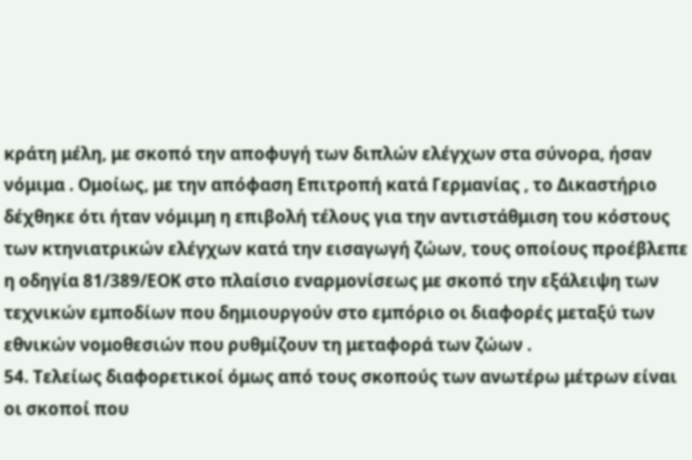κράτη μέλη, με σκοπό την αποφυγή των διπλών ελέγχων στα σύνορα, ήσαν νόμιμα . Ομοίως, με την απόφαση Επιτροπή κατά Γερμανίας , το Δικαστήριο δέχθηκε ότι ήταν νόμιμη η επιβολή τέλους για την αντιστάθμιση του κόστους των κτηνιατρικών ελέγχων κατά την εισαγωγή ζώων, τους οποίους προέβλεπε η οδηγία 81/389/ΕΟΚ στο πλαίσιο εναρμονίσεως με σκοπό την εξάλειψη των τεχνικών εμποδίων που δημιουργούν στο εμπόριο οι διαφορές μεταξύ των εθνικών νομοθεσιών που ρυθμίζουν τη μεταφορά των ζώων .
54. Τελείως διαφορετικοί όμως από τους σκοπούς των ανωτέρω μέτρων είναι οι σκοποί που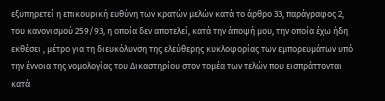εξυπηρετεί η επικουρική ευθύνη των κρατών μελών κατά το άρθρο 33, παράγραφος 2, του κανονισμού 259/93, η οποία δεν αποτελεί, κατά την άποψή μου, την οποία έχω ήδη εκθέσει , μέτρο για τη διευκόλυνση της ελεύθερης κυκλοφορίας των εμπορευμάτων υπό την έννοια της νομολογίας του Δικαστηρίου στον τομέα των τελών που εισπράττονται κατά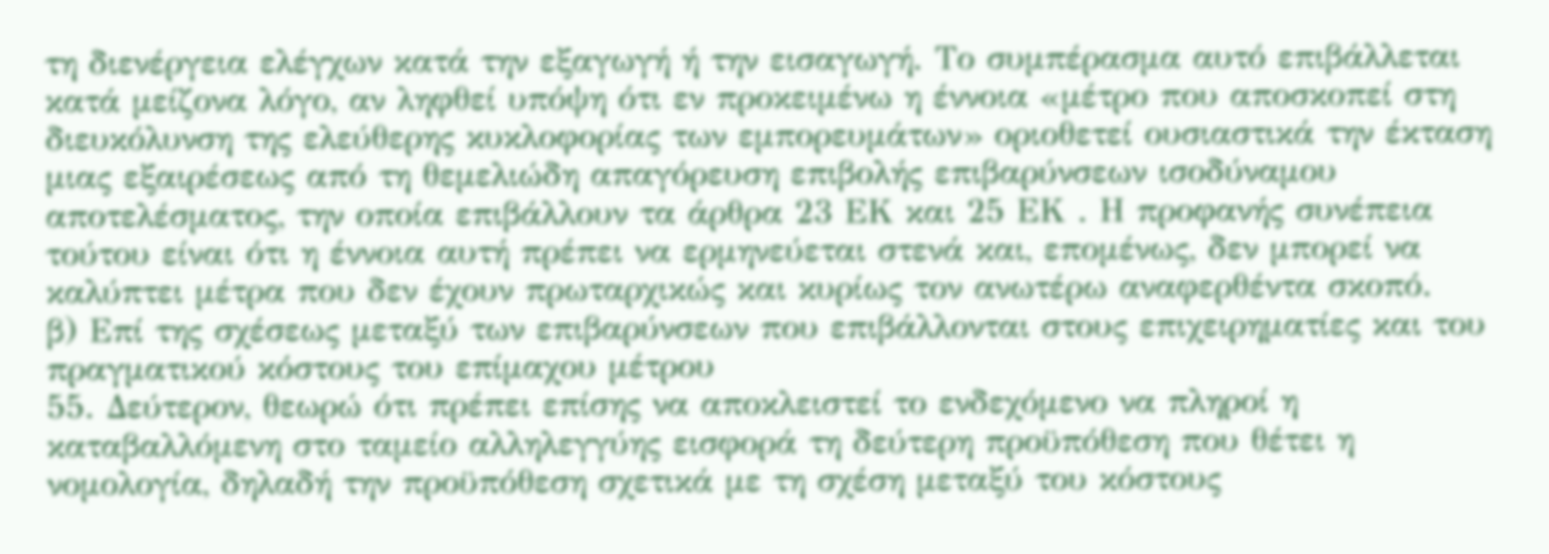τη διενέργεια ελέγχων κατά την εξαγωγή ή την εισαγωγή. Το συμπέρασμα αυτό επιβάλλεται κατά μείζονα λόγο, αν ληφθεί υπόψη ότι εν προκειμένω η έννοια «μέτρο που αποσκοπεί στη διευκόλυνση της ελεύθερης κυκλοφορίας των εμπορευμάτων» οριοθετεί ουσιαστικά την έκταση μιας εξαιρέσεως από τη θεμελιώδη απαγόρευση επιβολής επιβαρύνσεων ισοδύναμου αποτελέσματος, την οποία επιβάλλουν τα άρθρα 23 ΕΚ και 25 ΕΚ . Η προφανής συνέπεια τούτου είναι ότι η έννοια αυτή πρέπει να ερμηνεύεται στενά και, επομένως, δεν μπορεί να καλύπτει μέτρα που δεν έχουν πρωταρχικώς και κυρίως τον ανωτέρω αναφερθέντα σκοπό.
β) Επί της σχέσεως μεταξύ των επιβαρύνσεων που επιβάλλονται στους επιχειρηματίες και του πραγματικού κόστους του επίμαχου μέτρου
55. Δεύτερον, θεωρώ ότι πρέπει επίσης να αποκλειστεί το ενδεχόμενο να πληροί η καταβαλλόμενη στο ταμείο αλληλεγγύης εισφορά τη δεύτερη προϋπόθεση που θέτει η νομολογία, δηλαδή την προϋπόθεση σχετικά με τη σχέση μεταξύ του κόστους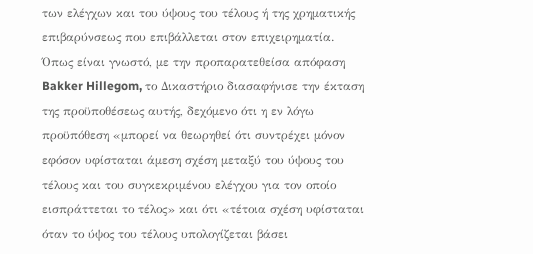των ελέγχων και του ύψους του τέλους ή της χρηματικής επιβαρύνσεως που επιβάλλεται στον επιχειρηματία. Όπως είναι γνωστό, με την προπαρατεθείσα απόφαση Bakker Hillegom, το Δικαστήριο διασαφήνισε την έκταση της προϋποθέσεως αυτής, δεχόμενο ότι η εν λόγω προϋπόθεση «μπορεί να θεωρηθεί ότι συντρέχει μόνον εφόσον υφίσταται άμεση σχέση μεταξύ του ύψους του τέλους και του συγκεκριμένου ελέγχου για τον οποίο εισπράττεται το τέλος» και ότι «τέτοια σχέση υφίσταται όταν το ύψος του τέλους υπολογίζεται βάσει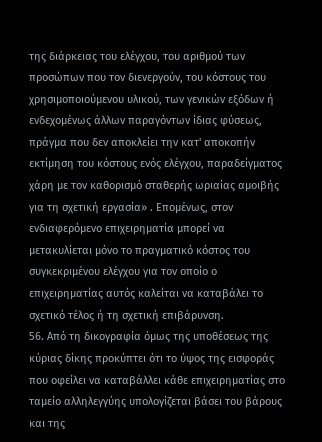της διάρκειας του ελέγχου, του αριθμού των προσώπων που τον διενεργούν, του κόστους του χρησιμοποιούμενου υλικού, των γενικών εξόδων ή ενδεχομένως άλλων παραγόντων ίδιας φύσεως, πράγμα που δεν αποκλείει την κατ' αποκοπήν εκτίμηση του κόστους ενός ελέγχου, παραδείγματος χάρη με τον καθορισμό σταθερής ωριαίας αμοιβής για τη σχετική εργασία» . Επομένως, στον ενδιαφερόμενο επιχειρηματία μπορεί να μετακυλίεται μόνο το πραγματικό κόστος του συγκεκριμένου ελέγχου για τον οποίο ο επιχειρηματίας αυτός καλείται να καταβάλει το σχετικό τέλος ή τη σχετική επιβάρυνση.
56. Από τη δικογραφία όμως της υποθέσεως της κύριας δίκης προκύπτει ότι το ύψος της εισφοράς που οφείλει να καταβάλλει κάθε επιχειρηματίας στο ταμείο αλληλεγγύης υπολογίζεται βάσει του βάρους και της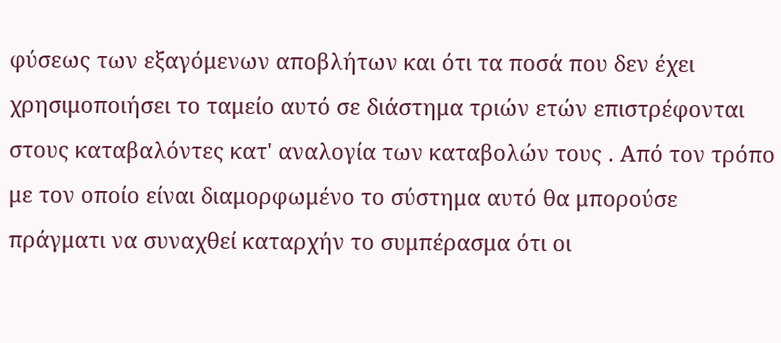φύσεως των εξαγόμενων αποβλήτων και ότι τα ποσά που δεν έχει χρησιμοποιήσει το ταμείο αυτό σε διάστημα τριών ετών επιστρέφονται στους καταβαλόντες κατ' αναλογία των καταβολών τους . Από τον τρόπο με τον οποίο είναι διαμορφωμένο το σύστημα αυτό θα μπορούσε πράγματι να συναχθεί καταρχήν το συμπέρασμα ότι οι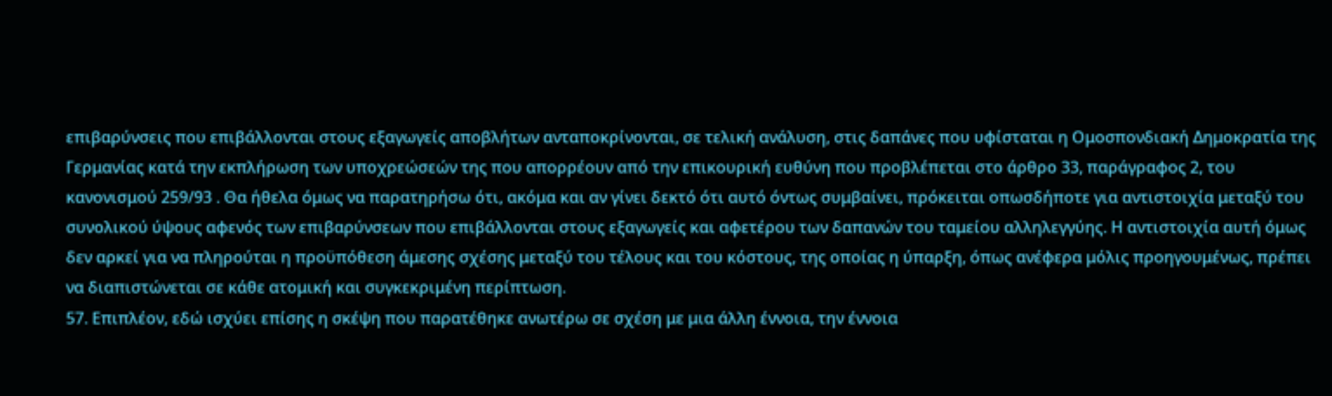επιβαρύνσεις που επιβάλλονται στους εξαγωγείς αποβλήτων ανταποκρίνονται, σε τελική ανάλυση, στις δαπάνες που υφίσταται η Ομοσπονδιακή Δημοκρατία της Γερμανίας κατά την εκπλήρωση των υποχρεώσεών της που απορρέουν από την επικουρική ευθύνη που προβλέπεται στο άρθρο 33, παράγραφος 2, του κανονισμού 259/93 . Θα ήθελα όμως να παρατηρήσω ότι, ακόμα και αν γίνει δεκτό ότι αυτό όντως συμβαίνει, πρόκειται οπωσδήποτε για αντιστοιχία μεταξύ του συνολικού ύψους αφενός των επιβαρύνσεων που επιβάλλονται στους εξαγωγείς και αφετέρου των δαπανών του ταμείου αλληλεγγύης. Η αντιστοιχία αυτή όμως δεν αρκεί για να πληρούται η προϋπόθεση άμεσης σχέσης μεταξύ του τέλους και του κόστους, της οποίας η ύπαρξη, όπως ανέφερα μόλις προηγουμένως, πρέπει να διαπιστώνεται σε κάθε ατομική και συγκεκριμένη περίπτωση.
57. Επιπλέον, εδώ ισχύει επίσης η σκέψη που παρατέθηκε ανωτέρω σε σχέση με μια άλλη έννοια, την έννοια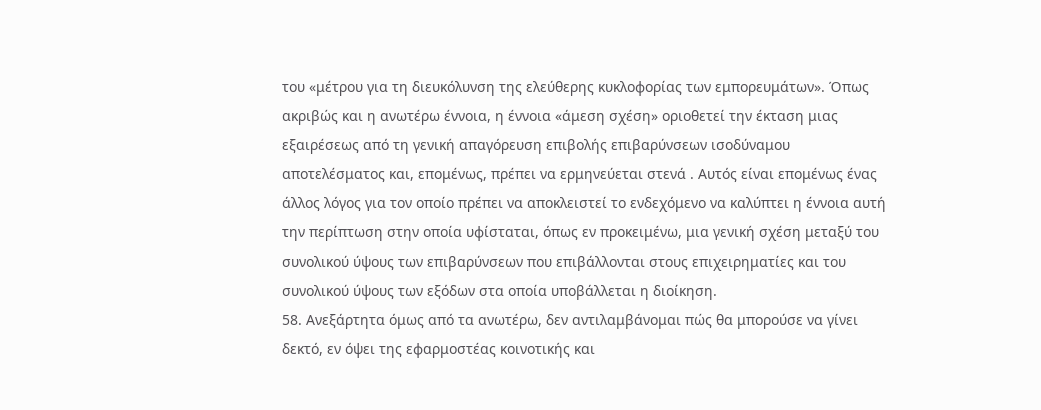του «μέτρου για τη διευκόλυνση της ελεύθερης κυκλοφορίας των εμπορευμάτων». Όπως ακριβώς και η ανωτέρω έννοια, η έννοια «άμεση σχέση» οριοθετεί την έκταση μιας εξαιρέσεως από τη γενική απαγόρευση επιβολής επιβαρύνσεων ισοδύναμου αποτελέσματος και, επομένως, πρέπει να ερμηνεύεται στενά . Αυτός είναι επομένως ένας άλλος λόγος για τον οποίο πρέπει να αποκλειστεί το ενδεχόμενο να καλύπτει η έννοια αυτή την περίπτωση στην οποία υφίσταται, όπως εν προκειμένω, μια γενική σχέση μεταξύ του συνολικού ύψους των επιβαρύνσεων που επιβάλλονται στους επιχειρηματίες και του συνολικού ύψους των εξόδων στα οποία υποβάλλεται η διοίκηση.
58. Ανεξάρτητα όμως από τα ανωτέρω, δεν αντιλαμβάνομαι πώς θα μπορούσε να γίνει δεκτό, εν όψει της εφαρμοστέας κοινοτικής και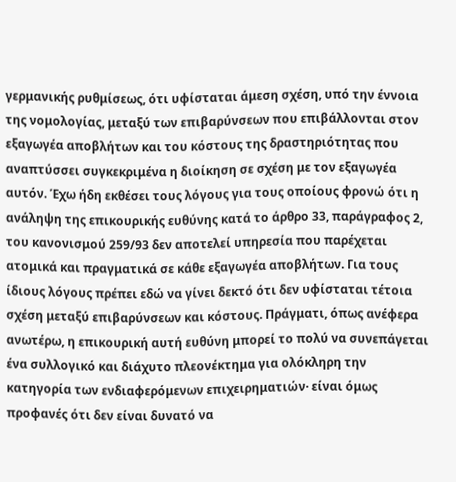γερμανικής ρυθμίσεως, ότι υφίσταται άμεση σχέση, υπό την έννοια της νομολογίας, μεταξύ των επιβαρύνσεων που επιβάλλονται στον εξαγωγέα αποβλήτων και του κόστους της δραστηριότητας που αναπτύσσει συγκεκριμένα η διοίκηση σε σχέση με τον εξαγωγέα αυτόν. Έχω ήδη εκθέσει τους λόγους για τους οποίους φρονώ ότι η ανάληψη της επικουρικής ευθύνης κατά το άρθρο 33, παράγραφος 2, του κανονισμού 259/93 δεν αποτελεί υπηρεσία που παρέχεται ατομικά και πραγματικά σε κάθε εξαγωγέα αποβλήτων. Για τους ίδιους λόγους πρέπει εδώ να γίνει δεκτό ότι δεν υφίσταται τέτοια σχέση μεταξύ επιβαρύνσεων και κόστους. Πράγματι, όπως ανέφερα ανωτέρω, η επικουρική αυτή ευθύνη μπορεί το πολύ να συνεπάγεται ένα συλλογικό και διάχυτο πλεονέκτημα για ολόκληρη την κατηγορία των ενδιαφερόμενων επιχειρηματιών· είναι όμως προφανές ότι δεν είναι δυνατό να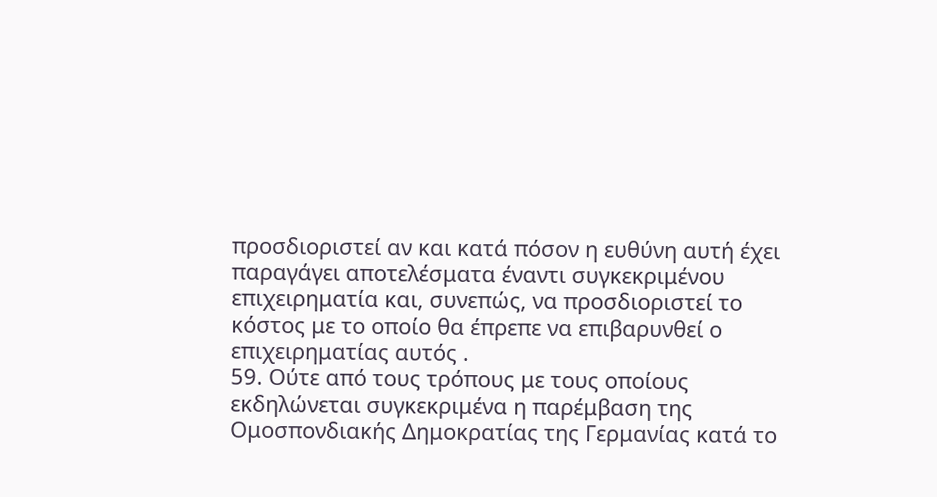προσδιοριστεί αν και κατά πόσον η ευθύνη αυτή έχει παραγάγει αποτελέσματα έναντι συγκεκριμένου επιχειρηματία και, συνεπώς, να προσδιοριστεί το κόστος με το οποίο θα έπρεπε να επιβαρυνθεί ο επιχειρηματίας αυτός .
59. Ούτε από τους τρόπους με τους οποίους εκδηλώνεται συγκεκριμένα η παρέμβαση της Ομοσπονδιακής Δημοκρατίας της Γερμανίας κατά το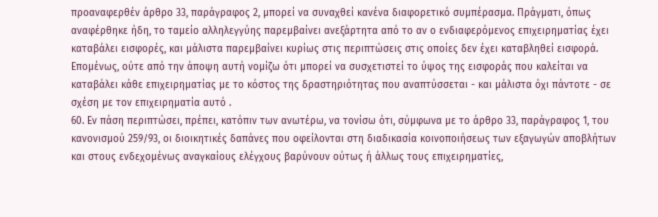προαναφερθέν άρθρο 33, παράγραφος 2, μπορεί να συναχθεί κανένα διαφορετικό συμπέρασμα. Πράγματι, όπως αναφέρθηκε ήδη, το ταμείο αλληλεγγύης παρεμβαίνει ανεξάρτητα από το αν ο ενδιαφερόμενος επιχειρηματίας έχει καταβάλει εισφορές, και μάλιστα παρεμβαίνει κυρίως στις περιπτώσεις στις οποίες δεν έχει καταβληθεί εισφορά. Επομένως, ούτε από την άποψη αυτή νομίζω ότι μπορεί να συσχετιστεί το ύψος της εισφοράς που καλείται να καταβάλει κάθε επιχειρηματίας με το κόστος της δραστηριότητας που αναπτύσσεται - και μάλιστα όχι πάντοτε - σε σχέση με τον επιχειρηματία αυτό .
60. Εν πάση περιπτώσει, πρέπει, κατόπιν των ανωτέρω, να τονίσω ότι, σύμφωνα με το άρθρο 33, παράγραφος 1, του κανονισμού 259/93, οι διοικητικές δαπάνες που οφείλονται στη διαδικασία κοινοποιήσεως των εξαγωγών αποβλήτων και στους ενδεχομένως αναγκαίους ελέγχους βαρύνουν ούτως ή άλλως τους επιχειρηματίες,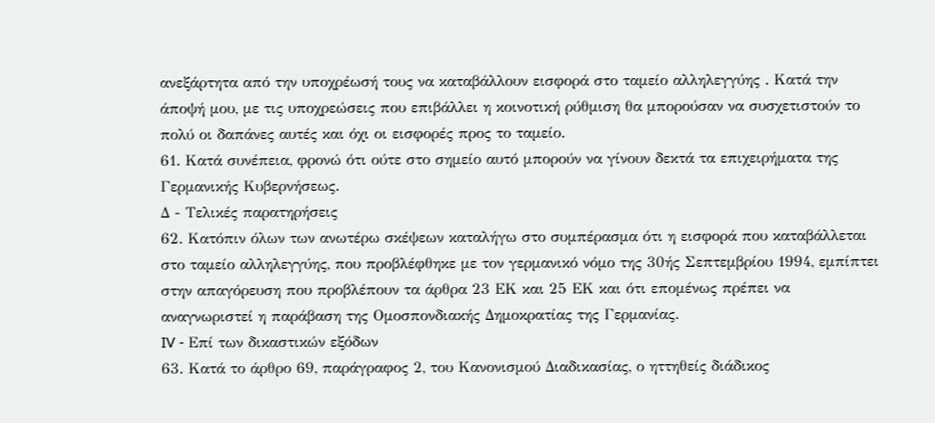ανεξάρτητα από την υποχρέωσή τους να καταβάλλουν εισφορά στο ταμείο αλληλεγγύης . Κατά την άποψή μου, με τις υποχρεώσεις που επιβάλλει η κοινοτική ρύθμιση θα μπορούσαν να συσχετιστούν το πολύ οι δαπάνες αυτές και όχι οι εισφορές προς το ταμείο.
61. Κατά συνέπεια, φρονώ ότι ούτε στο σημείο αυτό μπορούν να γίνουν δεκτά τα επιχειρήματα της Γερμανικής Κυβερνήσεως.
Δ - Τελικές παρατηρήσεις
62. Κατόπιν όλων των ανωτέρω σκέψεων καταλήγω στο συμπέρασμα ότι η εισφορά που καταβάλλεται στο ταμείο αλληλεγγύης, που προβλέφθηκε με τον γερμανικό νόμο της 30ής Σεπτεμβρίου 1994, εμπίπτει στην απαγόρευση που προβλέπουν τα άρθρα 23 ΕΚ και 25 ΕΚ και ότι επομένως πρέπει να αναγνωριστεί η παράβαση της Ομοσπονδιακής Δημοκρατίας της Γερμανίας.
IV - Επί των δικαστικών εξόδων
63. Κατά το άρθρο 69, παράγραφος 2, του Κανονισμού Διαδικασίας, ο ηττηθείς διάδικος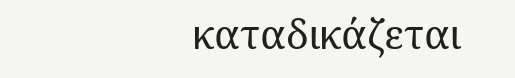καταδικάζεται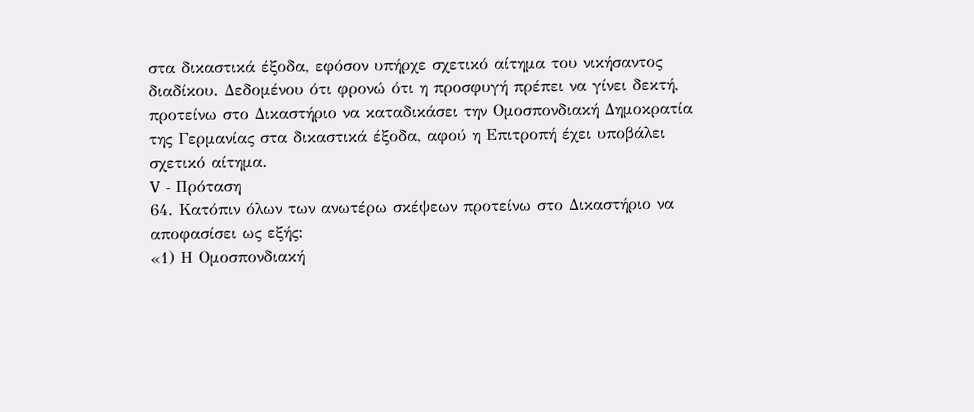στα δικαστικά έξοδα, εφόσον υπήρχε σχετικό αίτημα του νικήσαντος διαδίκου. Δεδομένου ότι φρονώ ότι η προσφυγή πρέπει να γίνει δεκτή, προτείνω στο Δικαστήριο να καταδικάσει την Ομοσπονδιακή Δημοκρατία της Γερμανίας στα δικαστικά έξοδα, αφού η Επιτροπή έχει υποβάλει σχετικό αίτημα.
V - Πρόταση
64. Κατόπιν όλων των ανωτέρω σκέψεων προτείνω στο Δικαστήριο να αποφασίσει ως εξής:
«1) Η Ομοσπονδιακή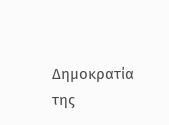Δημοκρατία της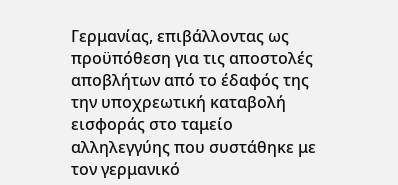Γερμανίας, επιβάλλοντας ως προϋπόθεση για τις αποστολές αποβλήτων από το έδαφός της την υποχρεωτική καταβολή εισφοράς στο ταμείο αλληλεγγύης που συστάθηκε με τον γερμανικό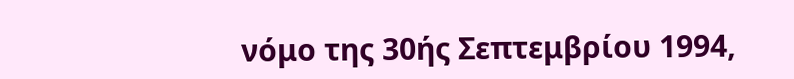νόμο της 30ής Σεπτεμβρίου 1994,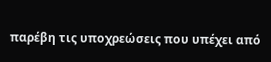παρέβη τις υποχρεώσεις που υπέχει από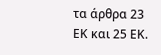τα άρθρα 23 ΕΚ και 25 ΕΚ.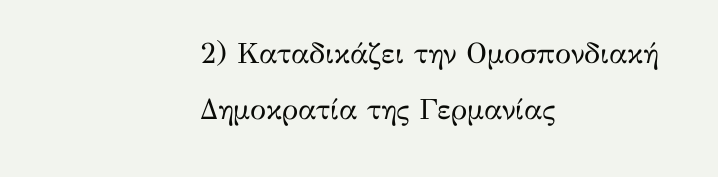2) Καταδικάζει την Ομοσπονδιακή Δημοκρατία της Γερμανίας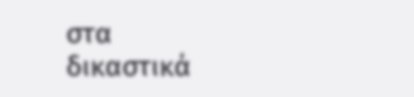στα δικαστικά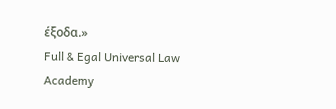έξοδα.»
Full & Egal Universal Law Academy